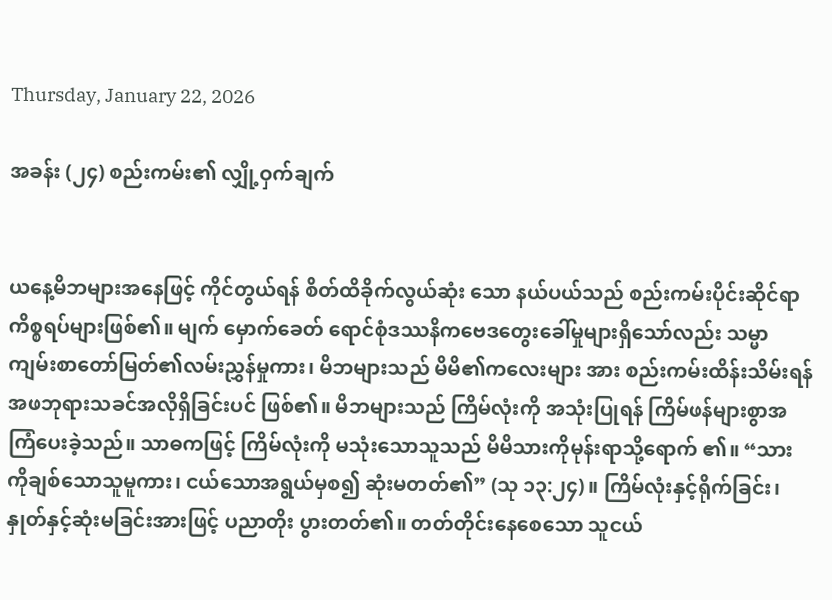Thursday, January 22, 2026

အခန်း (၂၄) စည်းကမ်း၏ လျှို့ဝှက်ချက်


ယနေ့မိဘများအနေဖြင့် ကိုင်တွယ်ရန် စိတ်ထိခိုက်လွယ်ဆုံး သော နယ်ပယ်သည် စည်းကမ်းပိုင်းဆိုင်ရာ ကိစ္စရပ်များဖြစ်၏။ မျက် မှောက်ခေတ် ရောင်စုံဒဿနိကဗေဒတွေးခေါ်မှုများရှိသော်လည်း သမ္မာ ကျမ်းစာတော်မြတ်၏လမ်းညွှန်မှုကား၊ မိဘများသည် မိမိ၏ကလေးများ အား စည်းကမ်းထိန်းသိမ်းရန် အဖဘုရားသခင်အလိုရှိခြင်းပင် ဖြစ်၏။ မိဘများသည် ကြိမ်လုံးကို အသုံးပြုရန် ကြိမ်ဖန်များစွာအကြံပေးခဲ့သည်။ သာဓကဖြင့် ကြိမ်လုံးကို မသုံးသောသူသည် မိမိသားကိုမုန်းရာသို့ရောက် ၏။ “သားကိုချစ်သောသူမူကား၊ ငယ်သောအရွယ်မှစ၍ ဆုံးမတတ်၏” (သု ၁၃:၂၄)။ ကြိမ်လုံးနှင့်ရိုက်ခြင်း၊ နှုတ်နှင့်ဆုံးမခြင်းအားဖြင့် ပညာတိုး ပွားတတ်၏။ တတ်တိုင်းနေစေသော သူငယ်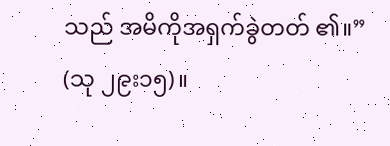သည် အမိကိုအရှက်ခွဲတတ် ၏။” (သု ၂၉း၁၅)။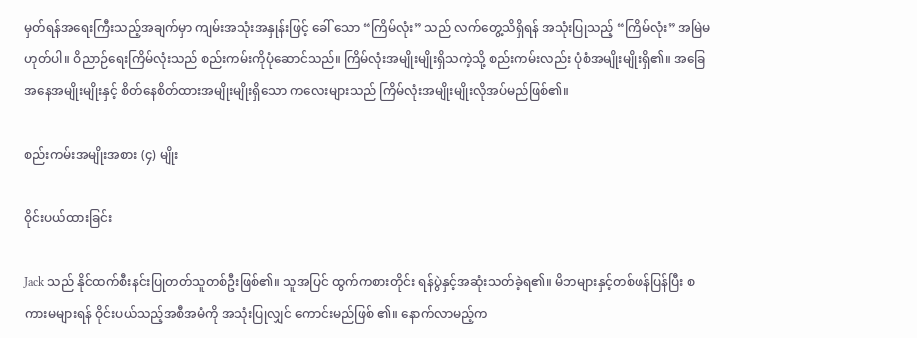မှတ်ရန်အရေးကြီးသည့်အချက်မှာ ကျမ်းအသုံးအနှုန်းဖြင့် ခေါ် သော “ကြိမ်လုံး” သည် လက်တွေ့သိရှိရန် အသုံးပြုသည့် “ကြိမ်လုံး” အမြဲမဟုတ်ပါ။ ဝိညာဉ်ရေးကြိမ်လုံးသည် စည်းကမ်းကိုပုံဆောင်သည်။ ကြိမ်လုံးအမျိုးမျိုးရှိသကဲ့သို့ စည်းကမ်းလည်း ပုံစံအမျိုးမျိုးရှိ၏။ အခြေ အနေအမျိုးမျိုးနှင့် စိတ်နေစိတ်ထားအမျိုးမျိုးရှိသော ကလေးများသည် ကြိမ်လုံးအမျိုးမျိုးလိုအပ်မည်ဖြစ်၏။

စည်းကမ်းအမျိုးအစား (၄) မျိုး

ဝိုင်းပယ်ထားခြင်း

Jack သည် နိုင်ထက်စီးနင်းပြုတတ်သူတစ်ဦးဖြစ်၏။ သူအပြင် ထွက်ကစားတိုင်း ရန်ပွဲနှင့်အဆုံးသတ်ခဲ့ရ၏။ မိဘများနှင့်တစ်ဖန်ပြန်ပြီး စကားမများရန် ဝိုင်းပယ်သည့်အစီအမံကို အသုံးပြုလျှင် ကောင်းမည်ဖြစ် ၏။ နောက်လာမည့်က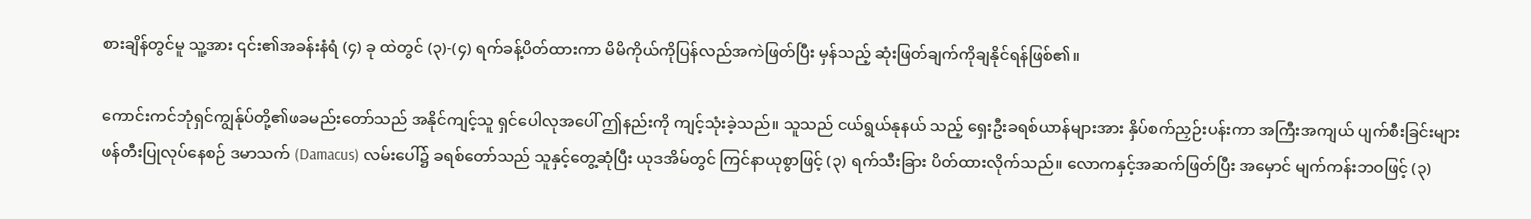စားချိန်တွင်မူ သူ့အား ၎င်း၏အခန်းနံရံ (၄) ခု ထဲတွင် (၃)-(၄) ရက်ခန့်ပိတ်ထားကာ မိမိကိုယ်ကိုပြန်လည်အကဲဖြတ်ပြီး မှန်သည့် ဆုံးဖြတ်ချက်ကိုချနိုင်ရန်ဖြစ်၏။

ကောင်းကင်ဘုံရှင်ကျွန်ုပ်တို့၏ဖခမည်းတော်သည် အနိုင်ကျင့်သူ ရှင်ပေါလုအပေါ် ဤနည်းကို ကျင့်သုံးခဲ့သည်။ သူသည် ငယ်ရွယ်နုနယ် သည့် ရှေးဦးခရစ်ယာန်များအား နှိပ်စက်ညှဉ်းပန်းကာ အကြီးအကျယ် ပျက်စီးခြင်းများ ဖန်တီးပြုလုပ်နေစဉ် ဒမာသက် (Damacus) လမ်းပေါ်၌ ခရစ်တော်သည် သူနှင့်တွေ့ဆုံပြီး ယုဒအိမ်တွင် ကြင်နာယုစွာဖြင့် (၃) ရက်သီးခြား ပိတ်ထားလိုက်သည်။ လောကနှင့်အဆက်ဖြတ်ပြီး အမှောင် မျက်ကန်းဘဝဖြင့် (၃)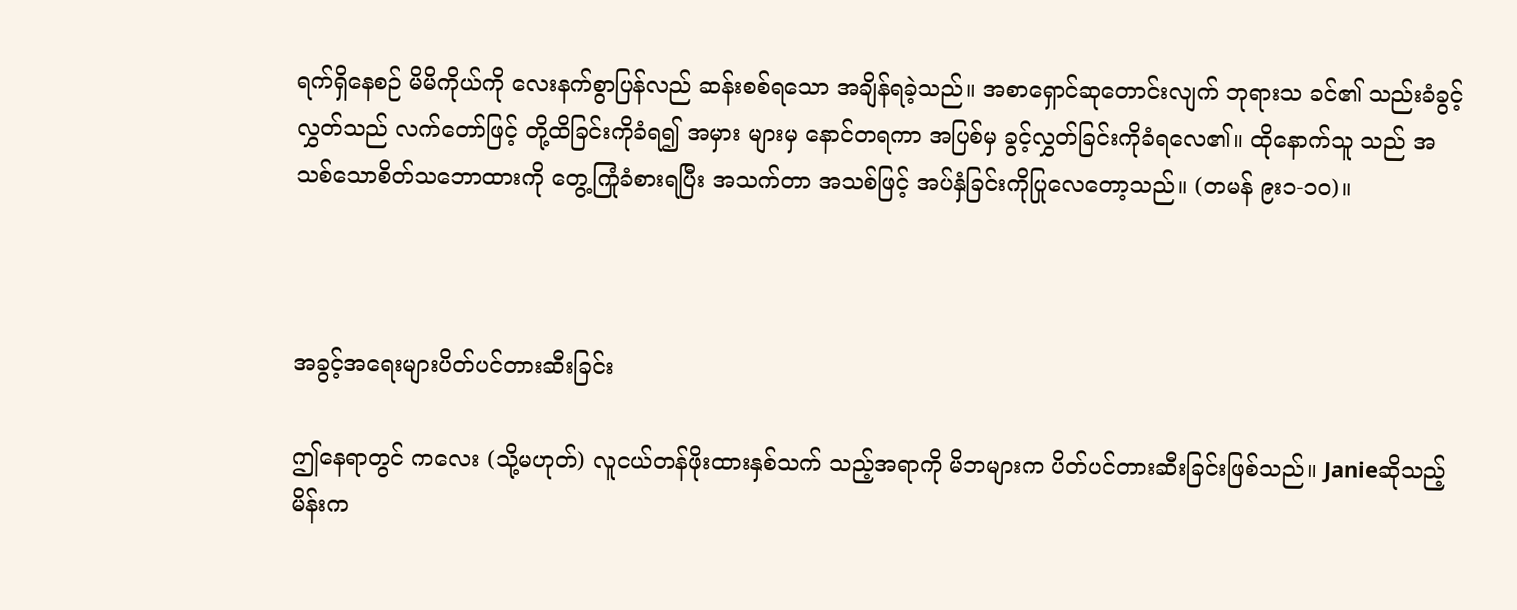ရက်ရှိနေစဉ် မိမိကိုယ်ကို လေးနက်စွာပြန်လည် ဆန်းစစ်ရသော အချိန်ရခဲ့သည်။ အစာရှောင်ဆုတောင်းလျက် ဘုရားသ ခင်၏ သည်းခံခွင့်လွှတ်သည် လက်တော်ဖြင့် တို့ထိခြင်းကိုခံရ၍ အမှား များမှ နောင်တရကာ အပြစ်မှ ခွင့်လွှတ်ခြင်းကိုခံရလေ၏။ ထိုနောက်သူ သည် အသစ်သောစိတ်သဘောထားကို တွေ့ကြုံခံစားရပြီး အသက်တာ အသစ်ဖြင့် အပ်နှံခြင်းကိုပြုလေတော့သည်။ (တမန် ၉း၁-၁၀)။



အခွင့်အရေးများပိတ်ပင်တားဆီးခြင်း

ဤနေရာတွင် ကလေး (သို့မဟုတ်) လူငယ်တန်ဖိုးထားနှစ်သက် သည့်အရာကို မိဘများက ပိတ်ပင်တားဆီးခြင်းဖြစ်သည်။ Janieဆိုသည့် မိန်းက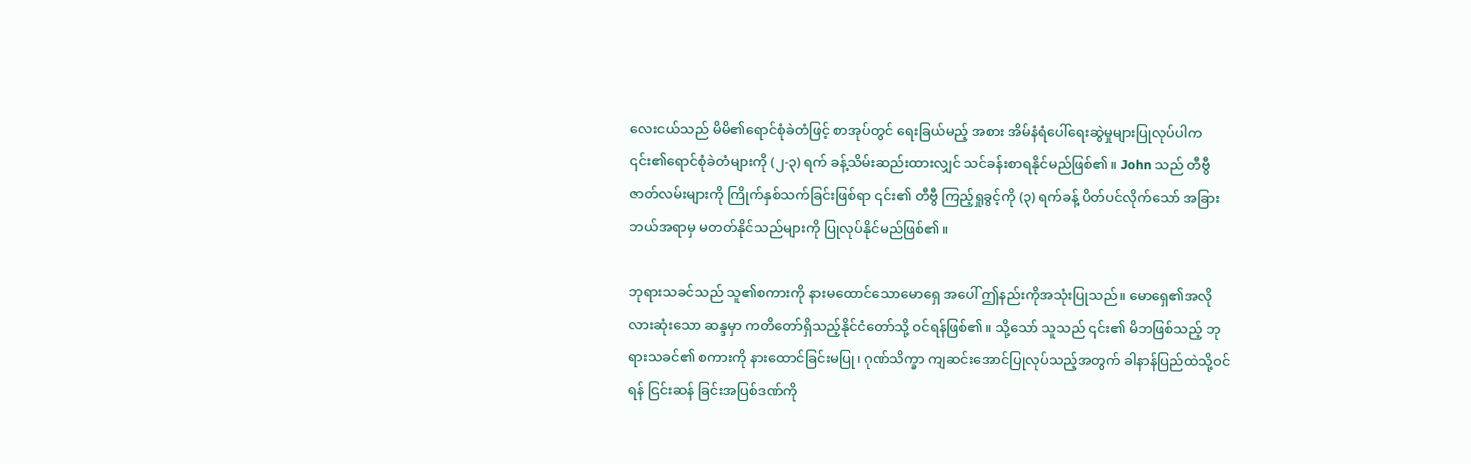လေးငယ်သည် မိမိ၏ရောင်စုံခဲတံဖြင့် စာအုပ်တွင် ရေးခြယ်မည့် အစား အိမ်နံရံပေါ်ရေးဆွဲမှုများပြုလုပ်ပါက ၎င်း၏ရောင်စုံခဲတံများကို (၂-၃) ရက် ခန့်သိမ်းဆည်းထားလျှင် သင်ခန်းစာရနိုင်မည်ဖြစ်၏။ John သည် တီဗွီ ဇာတ်လမ်းများကို ကြိုက်နှစ်သက်ခြင်းဖြစ်ရာ ၎င်း၏ တီဗွီ ကြည့်ရှုခွင့်ကို (၃) ရက်ခန့် ပိတ်ပင်လိုက်သော် အခြားဘယ်အရာမှ မတတ်နိုင်သည်များကို ပြုလုပ်နိုင်မည်ဖြစ်၏။

ဘုရားသခင်သည် သူ၏စကားကို နားမထောင်သောမောရှေ အပေါ် ဤနည်းကိုအသုံးပြုသည်။ မောရှေ၏အလိုလားဆုံးသော ဆန္ဒမှာ ကတိတော်ရှိသည့်နိုင်ငံတော်သို့ ဝင်ရန်ဖြစ်၏။ သို့သော် သူသည် ၎င်း၏ မိဘဖြစ်သည့် ဘုရားသခင်၏ စကားကို နားထောင်ခြင်းမပြု၊ ဂုဏ်သိက္ခာ ကျဆင်းအောင်ပြုလုပ်သည့်အတွက် ခါနာန်ပြည်ထဲသို့ဝင်ရန် ငြင်းဆန် ခြင်းအပြစ်ဒဏ်ကို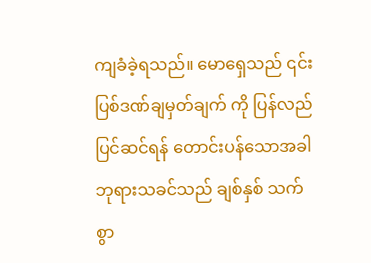ကျခံခဲ့ရသည်။ မောရှေသည် ၎င်းပြစ်ဒဏ်ချမှတ်ချက် ကို ပြန်လည်ပြင်ဆင်ရန် တောင်းပန်သောအခါ ဘုရားသခင်သည် ချစ်နှစ် သက်စွာ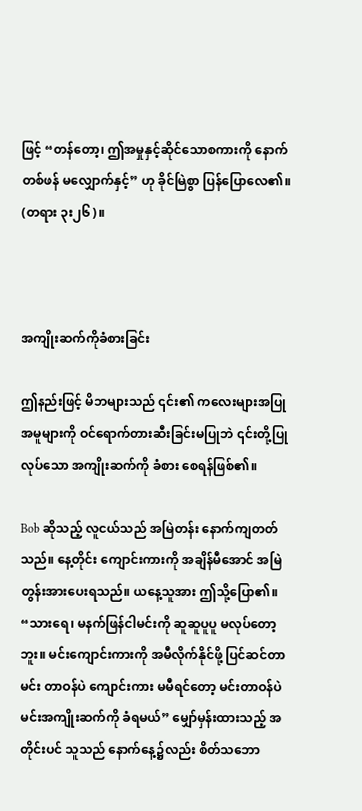ဖြင့် “တန်တော့၊ ဤအမှုနှင့်ဆိုင်သောစကားကို နောက်တစ်ဖန် မလျှောက်နှင့်” ဟု ခိုင်မြဲစွာ ပြန်ပြောလေ၏။ (တရား ၃း၂၆)။



အကျိုးဆက်ကိုခံစားခြင်း

ဤနည်းဖြင့် မိဘများသည် ၎င်း၏ ကလေးများအပြုအမူများကို ဝင်ရောက်တားဆီးခြင်းမပြုဘဲ ၎င်းတို့ပြုလုပ်သော အကျိုးဆက်ကို ခံစား စေရန်ဖြစ်၏။

Bob ဆိုသည့် လူငယ်သည် အမြဲတန်း နောက်ကျတတ်သည်။ နေ့တိုင်း ကျောင်းကားကို အချိန်မီအောင် အမြဲတွန်းအားပေးရသည်။ ယနေ့သူအား ဤသို့ပြော၏။ “သားရေ၊ မနက်ဖြန်ငါမင်းကို ဆူဆူပူပူ မလုပ်တော့ဘူး။ မင်းကျောင်းကားကို အမီလိုက်နိုင်ဖို့ ပြင်ဆင်တာ မင်း တာဝန်ပဲ ကျောင်းကား မမီရင်တော့ မင်းတာဝန်ပဲ မင်းအကျိုးဆက်ကို ခံရမယ်” မျှော်မှန်းထားသည့် အတိုင်းပင် သူသည် နောက်နေ့၌လည်း စိတ်သဘော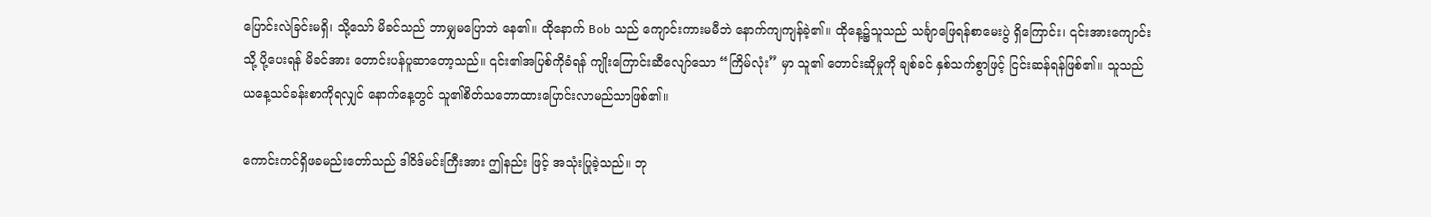ပြောင်းလဲခြင်းမရှိ၊ သို့သော် မိခင်သည် ဘာမျှမပြောဘဲ နေ၏။ ထိုနောက် Bob သည် ကျောင်းကားမမီဘဲ နောက်ကျကျန်ခဲ့၏။ ထိုနေ့၌သူသည် သင်္ချာဖြေရန်စာမေးပွဲ ရှိကြောင်း၊ ၎င်းအားကျောင်းသို့ ပို့ပေးရန် မိခင်အား တောင်းပန်ပူဆာတော့သည်။ ၎င်း၏အပြစ်ကိုခံရန် ကျိုးကြောင်းဆီလျော်သော “ကြိမ်လုံး” မှာ သူ၏ တောင်းဆိုမှုကို ချစ်ခင် နှစ်သက်စွာဖြင့် ငြင်းဆန်ရန်ဖြစ်၏။ သူသည် ယနေ့သင်ခန်းစာကိုရလျှင် နောက်နေ့တွင် သူ၏စိတ်သဘောထားပြောင်းလာမည်သာဖြစ်၏။

ကောင်းကင်ရှိဖခမည်းတော်သည် ဒါဝိဒ်မင်းကြီးအား ဤနည်း ဖြင့် အသုံးပြုခဲ့သည်။ ဘု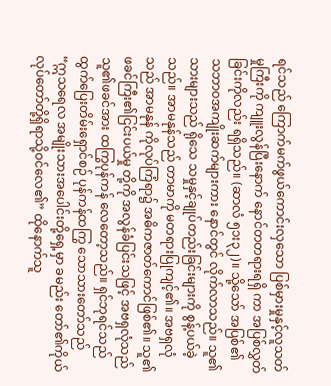ရင်သည် ကြောက်မက်ဖွယ်ကောင်းလှသော ပြစ်မှားမှုနှင့်လူသတ်မှုကြီးကို ကျူးလွန်ပြီးနောက် နောင်တတရားရရှိ ကာ အပြစ်လွှတ်ခြင်းကိုလည်း ရရှိသည်။ (ဆာလံ ၅၁း၃၂)။ သို့သော် အပြစ်၏ သဘာဝအကျိုးဆက်များကား နောင်တွင် လိုက်လာသည်။ သူ၏သားများသည် ရိုသေ သမှုနှင့်ချုပ်တည်းခြင်းများကို စွန့်ပယ်ခဲ့သည်။ အာမနုန်သည် တာမာကို မတရားပြုကျင့်၏။ အဗရှလုံသည် အာမနုန် ကိုလုပ်ကြံရာ၌ အဓိကဇာတ်ကောင်ဖြစ်၏။ သူ၏ဖခင်ကြီး၏ငြင်းပယ်မှု တို့ကို အလွန်ခံပြင်းသဖြင့် အဗရှလုံသည် သူ၏ဖခင်အား ထကြွပုန်ကန် လေတော့သည်။ ရှင်ဘုရင်သည် ထွက်ပြေးတိမ်းရှောင်စဉ် ပုန်ကန်ထကြွ သောသားတော်သည် “ဣသရေလ အမျိုးသားအပေါင်းတို့ရှေ့မှာ ခမည်း တော်၏ကိုယ်လုပ်တော်တို့ရှိရာသို့ဝင်လေ၏” ထိုနောက်သူ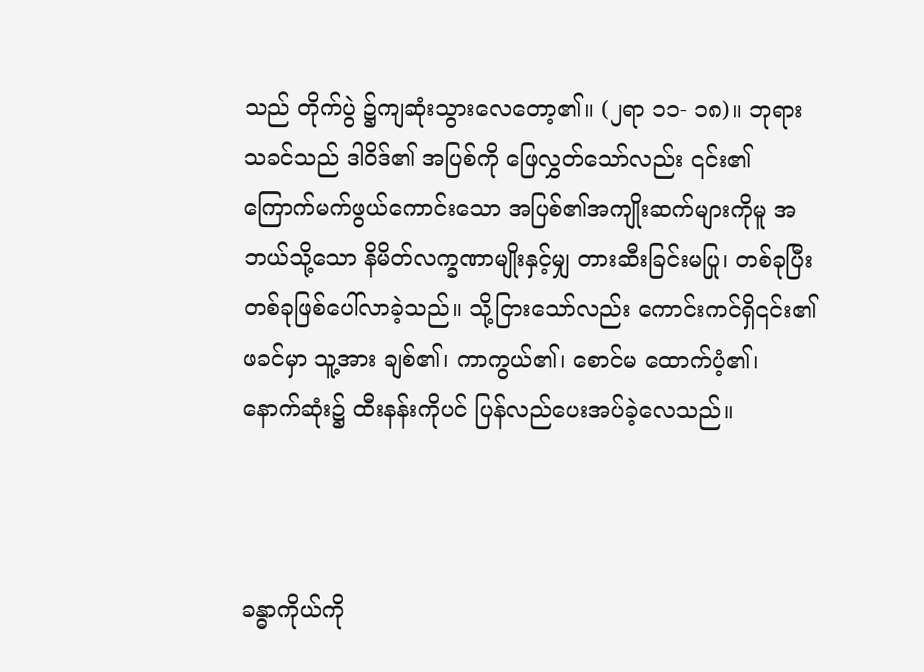သည် တိုက်ပွဲ ၌ကျဆုံးသွားလေတော့၏။ (၂ရာ ၁၁- ၁၈)။ ဘုရားသခင်သည် ဒါဝိဒ်၏ အပြစ်ကို ဖြေလွှတ်သော်လည်း ၎င်း၏ ကြောက်မက်ဖွယ်ကောင်းသော အပြစ်၏အကျိုးဆက်များကိုမူ အဘယ်သို့သော နိမိတ်လက္ခဏာမျိုးနှင့်မျှ တားဆီးခြင်းမပြု၊ တစ်ခုပြီးတစ်ခုဖြစ်ပေါ်လာခဲ့သည်။ သို့ငြားသော်လည်း ကောင်းကင်ရှိ၎င်း၏ဖခင်မှာ သူ့အား ချစ်၏၊ ကာကွယ်၏၊ စောင်မ ထောက်ပံ့၏၊ နောက်ဆုံး၌ ထီးနန်းကိုပင် ပြန်လည်ပေးအပ်ခဲ့လေသည်။



ခန္ဓာကိုယ်ကို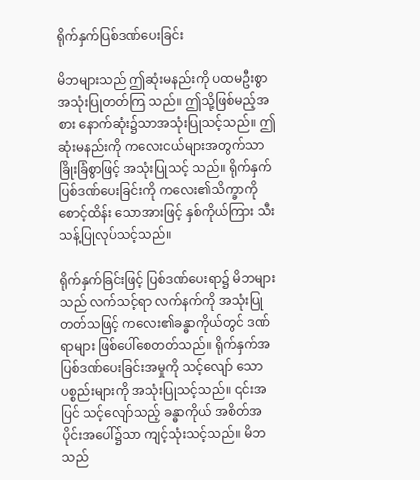ရိုက်နှက်ပြစ်ဒဏ်ပေးခြင်း

မိဘများသည် ဤဆုံးမနည်းကို ပထမဦးစွာအသုံးပြုတတ်ကြ သည်။ ဤသို့ဖြစ်မည့်အစား နောက်ဆုံး၌သာအသုံးပြုသင့်သည်။ ဤ ဆုံးမနည်းကို ကလေးငယ်များအတွက်သာ ခြိုးခြံစွာဖြင့် အသုံးပြုသင့် သည်။ ရိုက်နှက်ပြစ်ဒဏ်ပေးခြင်းကို ကလေး၏သိက္ခာကို စောင့်ထိန်း သောအားဖြင့် နှစ်ကိုယ်ကြား သီးသန့်ပြုလုပ်သင့်သည်။

ရိုက်နှက်ခြင်းဖြင့် ပြစ်ဒဏ်ပေးရာ၌ မိဘများသည် လက်သင့်ရာ လက်နက်ကို အသုံးပြုတတ်သဖြင့် ကလေး၏ခန္ဓာကိုယ်တွင် ဒဏ်ရာများ ဖြစ်ပေါ်စေတတ်သည်။ ရိုက်နှက်အပြစ်ဒဏ်ပေးခြင်းအမှုကို သင့်လျော် သော ပစ္စည်းများကို အသုံးပြုသင့်သည်။ ၎င်းအပြင် သင့်လျော်သည့် ခန္ဓာကိုယ် အစိတ်အပိုင်းအပေါ်၌သာ ကျင့်သုံးသင့်သည်။ မိဘသည်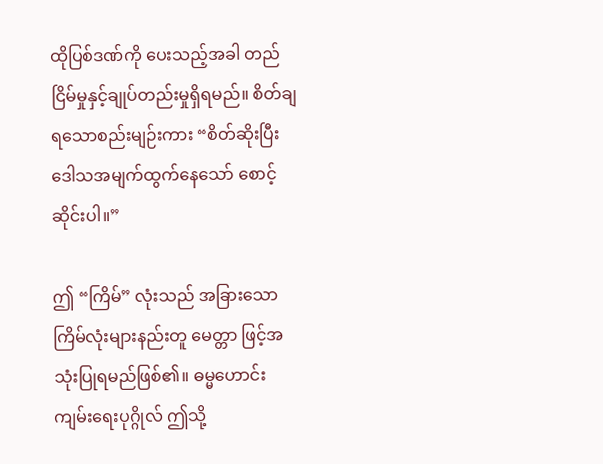ထိုပြစ်ဒဏ်ကို ပေးသည့်အခါ တည်ငြိမ်မှုနှင့်ချုပ်တည်းမှုရှိရမည်။ စိတ်ချ ရသောစည်းမျဉ်းကား “စိတ်ဆိုးပြီး ဒေါသအမျက်ထွက်နေသော် စောင့် ဆိုင်းပါ။”

ဤ “ကြိမ်” လုံးသည် အခြားသော ကြိမ်လုံးများနည်းတူ မေတ္တာ ဖြင့်အသုံးပြုရမည်ဖြစ်၏။ ဓမ္မဟောင်းကျမ်းရေးပုဂ္ဂိုလ် ဤသို့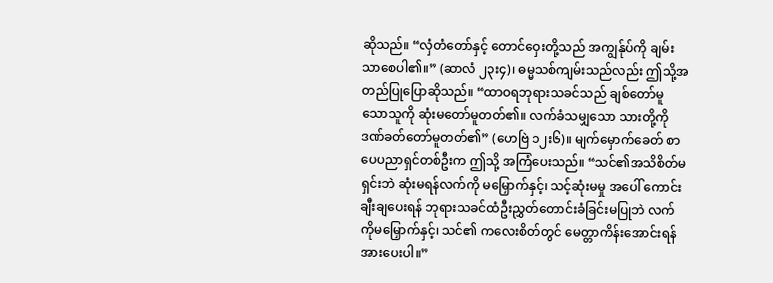ဆိုသည်။ “လှံတံတော်နှင့် တောင်ဝှေးတို့သည် အကျွန်ုပ်ကို ချမ်းသာစေပါ၏။” (ဆာလံ ၂၃း၄)၊ ဓမ္မသစ်ကျမ်းသည်လည်း ဤသို့အတည်ပြုပြောဆိုသည်။ “ထာဝရဘုရားသခင်သည် ချစ်တော်မူသောသူကို ဆုံးမတော်မူတတ်၏။ လက်ခံသမျှသော သားတို့ကို ဒဏ်ခတ်တော်မူတတ်၏” (ဟေဗြဲ ၁၂း၆)။ မျက်မှောက်ခေတ် စာပေပညာရှင်တစ်ဦးက ဤသို့ အကြံပေးသည်။ “သင်၏အသိစိတ်မရှင်းဘဲ ဆုံးမရန်လက်ကို မမြှောက်နှင့်၊ သင့်ဆုံးမမှု အပေါ် ကောင်းချီးချပေးရန် ဘုရားသခင်ထံဦးညွှတ်တောင်းခံခြင်းမပြုဘဲ လက်ကိုမမြှောက်နှင့်၊ သင်၏ ကလေးစိတ်တွင် မေတ္တာကိန်းအောင်းရန် အားပေးပါ။”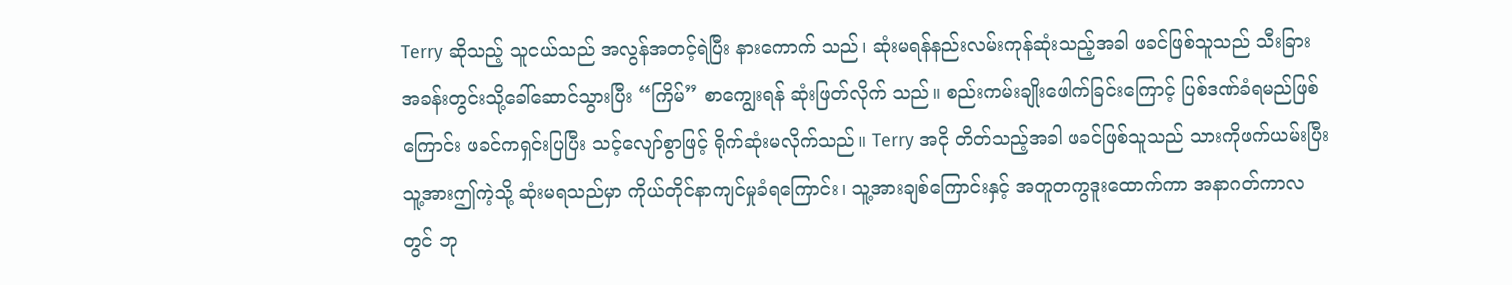Terry ဆိုသည့် သူငယ်သည် အလွန်အတင့်ရဲပြီး နားကောက် သည်၊ ဆုံးမရန်နည်းလမ်းကုန်ဆုံးသည့်အခါ ဖခင်ဖြစ်သူသည် သီးခြား အခန်းတွင်းသို့ခေါ်ဆောင်သွားပြီး “ကြိမ်” စာကျွေးရန် ဆုံးဖြတ်လိုက် သည်။ စည်းကမ်းချိုးဖေါက်ခြင်းကြောင့် ပြစ်ဒဏ်ခံရမည်ဖြစ်ကြောင်း ဖခင်ကရှင်းပြပြီး သင့်လျော်စွာဖြင့် ရိုက်ဆုံးမလိုက်သည်။ Terry အငို တိတ်သည့်အခါ ဖခင်ဖြစ်သူသည် သားကိုဖက်ယမ်းပြီး သူ့အားဤကဲ့သို့ ဆုံးမရသည်မှာ ကိုယ်တိုင်နာကျင်မှုခံရကြောင်း၊ သူ့အားချစ်ကြောင်းနှင့် အတူတကွဒူးထောက်ကာ အနာဂတ်ကာလတွင် ဘု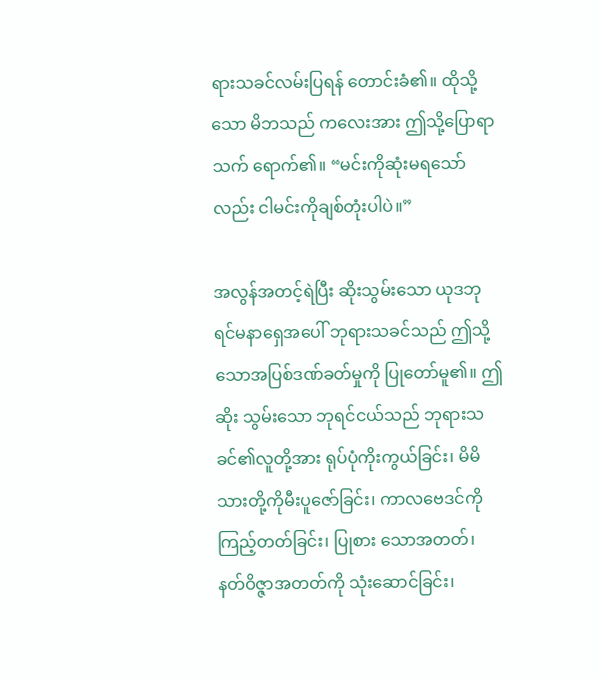ရားသခင်လမ်းပြရန် တောင်းခံ၏။ ထိုသို့သော မိဘသည် ကလေးအား ဤသို့ပြောရာသက် ရောက်၏။ “မင်းကိုဆုံးမရသော်လည်း ငါမင်းကိုချစ်တုံးပါပဲ။”

အလွန်အတင့်ရဲပြီး ဆိုးသွမ်းသော ယုဒဘုရင်မနာရှေအပေါ် ဘုရားသခင်သည် ဤသို့သောအပြစ်ဒဏ်ခတ်မှုကို ပြုတော်မူ၏။ ဤဆိုး သွမ်းသော ဘုရင်ငယ်သည် ဘုရားသခင်၏လူတို့အား ရုပ်ပုံကိုးကွယ်ခြင်း၊ မိမိ သားတို့ကိုမီးပူဇော်ခြင်း၊ ကာလဗေဒင်ကိုကြည့်တတ်ခြင်း၊ ပြုစား သောအတတ်၊ နတ်ဝိဇ္ဇာအတတ်ကို သုံးဆောင်ခြင်း၊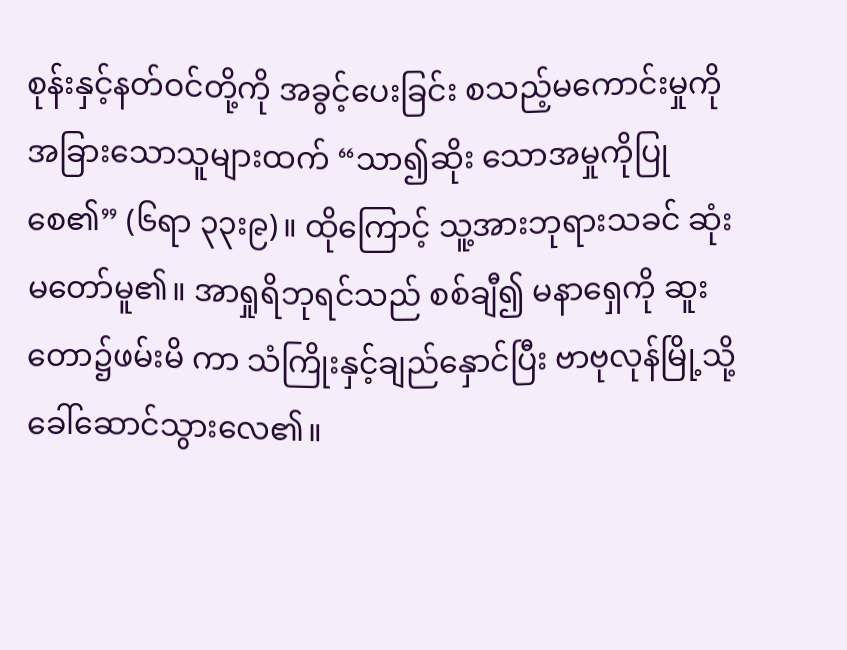စုန်းနှင့်နတ်ဝင်တို့ကို အခွင့်ပေးခြင်း စသည့်မကောင်းမှုကို အခြားသောသူများထက် “သာ၍ဆိုး သောအမှုကိုပြုစေ၏” (၆ရာ ၃၃း၉)။ ထိုကြောင့် သူ့အားဘုရားသခင် ဆုံးမတော်မူ၏။ အာရှုရိဘုရင်သည် စစ်ချီ၍ မနာရှေကို ဆူးတော၌ဖမ်းမိ ကာ သံကြိုးနှင့်ချည်နှောင်ပြီး ဗာဗုလုန်မြို့သို့ ခေါ်ဆောင်သွားလေ၏။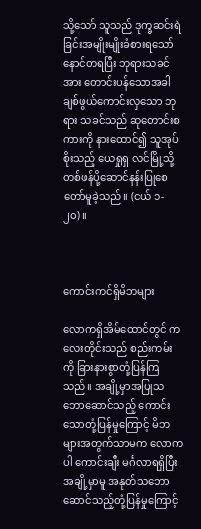သို့သော် သူသည် ဒုက္ခဆင်းရဲခြင်းအမျိုးမျိုးခံစားရသော် နောင်တရပြီး ဘုရားသခင်အား တောင်းပန်သောအခါ ချစ်ဖွယ်ကောင်းလှသော ဘုရား သခင်သည် ဆုတောင်းစကားကို နားထောင်၍ သူအုပ်စိုးသည့် ယေရှုရှ လင်မြို့သို့ တစ်ဖန်ပို့ဆောင်နန်းပြုစေတော်မူခဲ့သည်။ (ငယ် ၁- ၂၀)။



ကောင်းကင်ရှိမိဘများ

လောကရှိအိမ်ထောင်တွင် ကလေးတိုင်းသည် စည်းကမ်းကို ခြားနားစွာတုံ့ပြန်ကြသည်။ အချို့မှာအပြုသဘောဆောင်သည့် ကောင်း သောတုံ့ပြန်မှုကြောင့် မိဘများအတွက်သာမက လောကပါ ကောင်းချီး မင်္ဂလာရရှိပြီး အချို့မှာမူ အနုတ်သဘောဆောင်သည့်တုံ့ပြန်မှုကြောင့်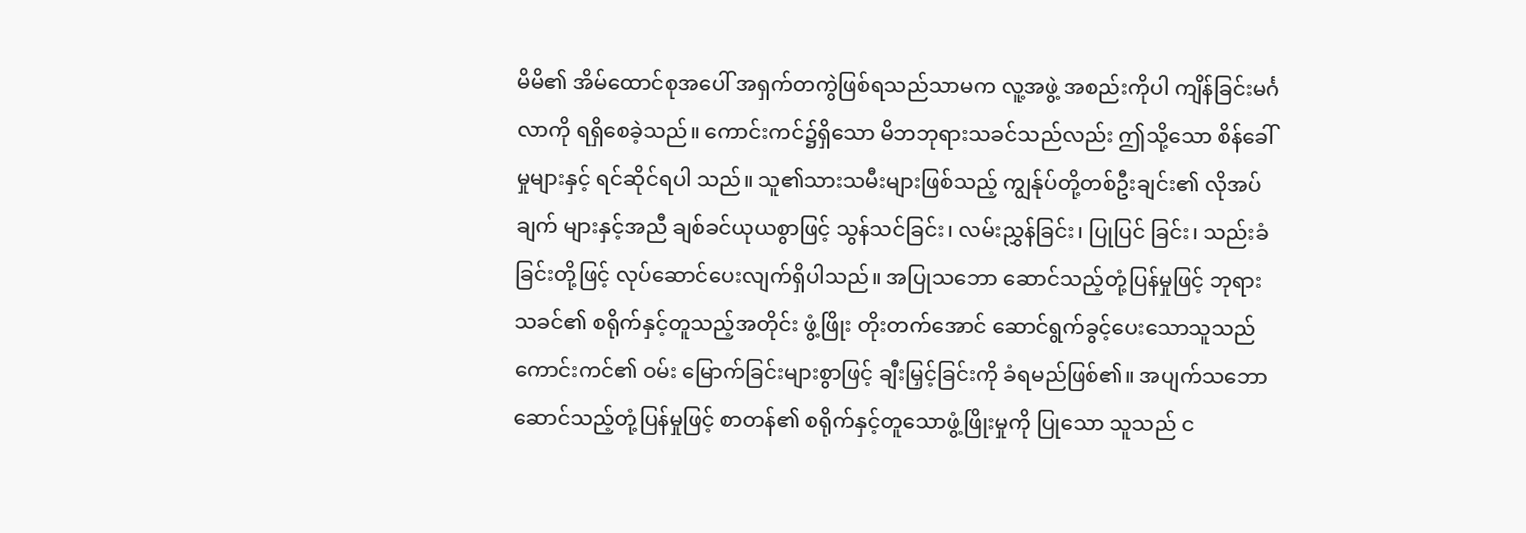မိမိ၏ အိမ်ထောင်စုအပေါ် အရှက်တကွဲဖြစ်ရသည်သာမက လူ့အဖွဲ့ အစည်းကိုပါ ကျိန်ခြင်းမင်္ဂလာကို ရရှိစေခဲ့သည်။ ကောင်းကင်၌ရှိသော မိဘဘုရားသခင်သည်လည်း ဤသို့သော စိန်ခေါ်မှုများနှင့် ရင်ဆိုင်ရပါ သည်။ သူ၏သားသမီးများဖြစ်သည့် ကျွန်ုပ်တို့တစ်ဦးချင်း၏ လိုအပ်ချက် များနှင့်အညီ ချစ်ခင်ယုယစွာဖြင့် သွန်သင်ခြင်း၊ လမ်းညွှန်ခြင်း၊ ပြုပြင် ခြင်း၊ သည်းခံခြင်းတို့ဖြင့် လုပ်ဆောင်ပေးလျက်ရှိပါသည်။ အပြုသဘော ဆောင်သည့်တုံ့ပြန်မှုဖြင့် ဘုရားသခင်၏ စရိုက်နှင့်တူသည့်အတိုင်း ဖွံ့ဖြိုး တိုးတက်အောင် ဆောင်ရွက်ခွင့်ပေးသောသူသည် ကောင်းကင်၏ ဝမ်း မြောက်ခြင်းများစွာဖြင့် ချီးမြှင့်ခြင်းကို ခံရမည်ဖြစ်၏။ အပျက်သဘော ဆောင်သည့်တုံ့ပြန်မှုဖြင့် စာတန်၏ စရိုက်နှင့်တူသောဖွံ့ဖြိုးမှုကို ပြုသော သူသည် င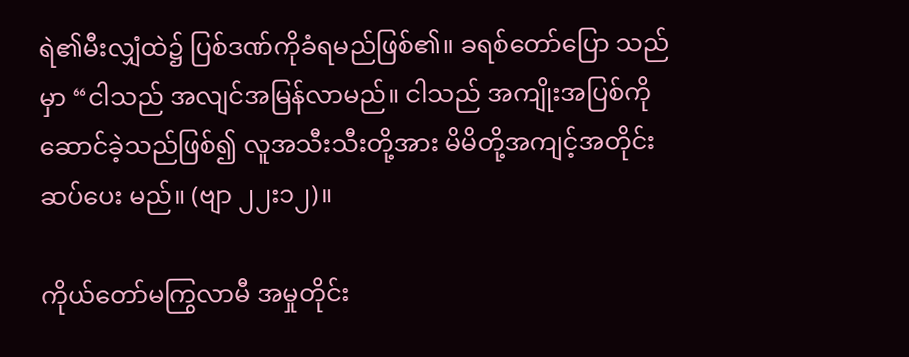ရဲ၏မီးလျှံထဲ၌ ပြစ်ဒဏ်ကိုခံရမည်ဖြစ်၏။ ခရစ်တော်ပြော သည်မှာ “ငါသည် အလျင်အမြန်လာမည်။ ငါသည် အကျိုးအပြစ်ကို ဆောင်ခဲ့သည်ဖြစ်၍ လူအသီးသီးတို့အား မိမိတို့အကျင့်အတိုင်းဆပ်ပေး မည်။ (ဗျာ ၂၂း၁၂)။

ကိုယ်တော်မကြွလာမီ အမှုတိုင်း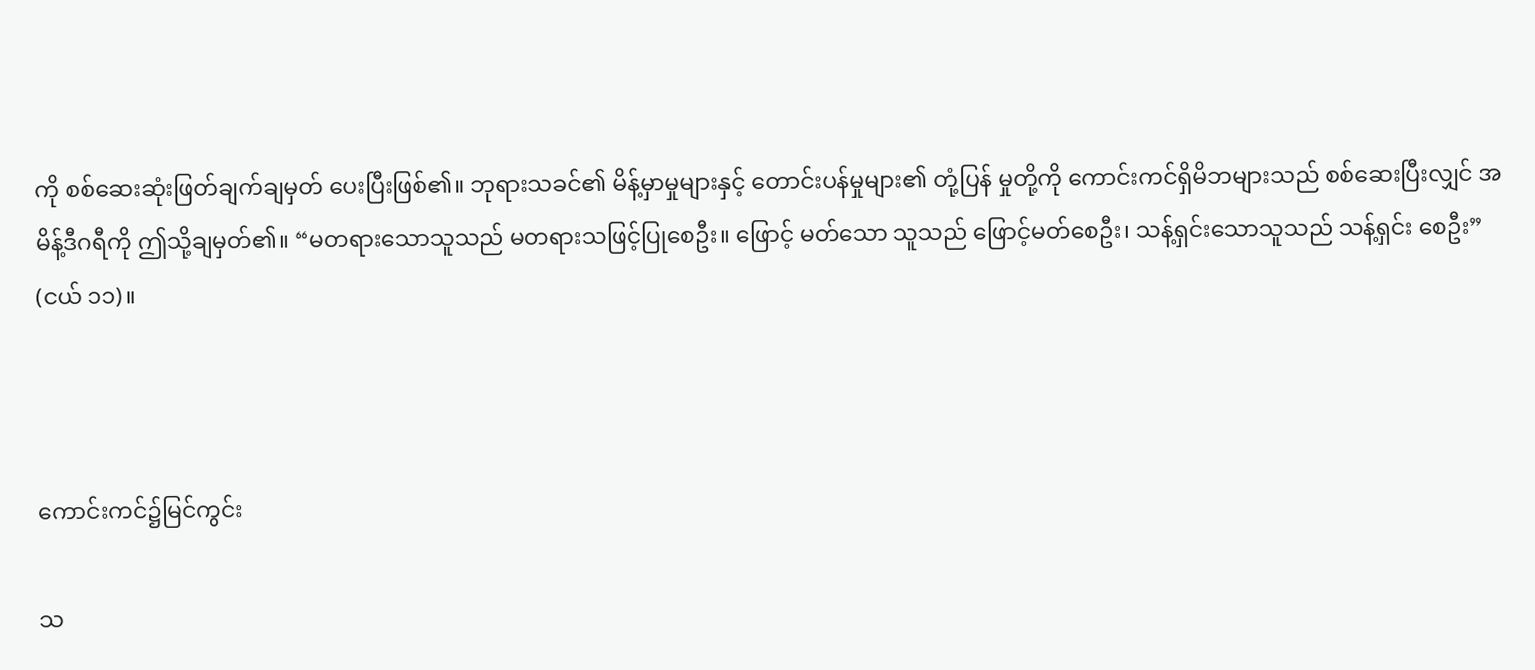ကို စစ်ဆေးဆုံးဖြတ်ချက်ချမှတ် ပေးပြီးဖြစ်၏။ ဘုရားသခင်၏ မိန့်မှာမှုများနှင့် တောင်းပန်မှုများ၏ တုံ့ပြန် မှုတို့ကို ကောင်းကင်ရှိမိဘများသည် စစ်ဆေးပြီးလျှင် အမိန့်ဒီဂရီကို ဤသို့ချမှတ်၏။ “မတရားသောသူသည် မတရားသဖြင့်ပြုစေဦး။ ဖြောင့် မတ်သော သူသည် ဖြောင့်မတ်စေဦး၊ သန့်ရှင်းသောသူသည် သန့်ရှင်း စေဦး” (ငယ် ၁၁)။



ကောင်းကင်၌မြင်ကွင်း

သ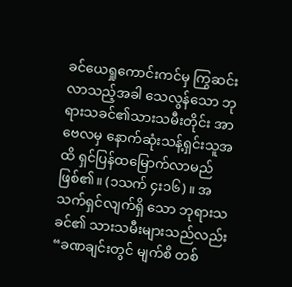ခင်ယေရှုကောင်းကင်မှ ကြွဆင်းလာသည့်အခါ သေလွန်သော ဘုရားသခင်၏သားသမီးတိုင်း အာဗေလမှ နောက်ဆုံးသန့်ရှင်းသူအထိ ရှင်ပြန်ထမြောက်လာမည်ဖြစ်၏။ (၁သက် ၄း၁၆)။ အသက်ရှင်လျက်ရှိ သော ဘုရားသခင်၏ သားသမီးများသည်လည်း “ခဏချင်းတွင် မျက်စိ တစ်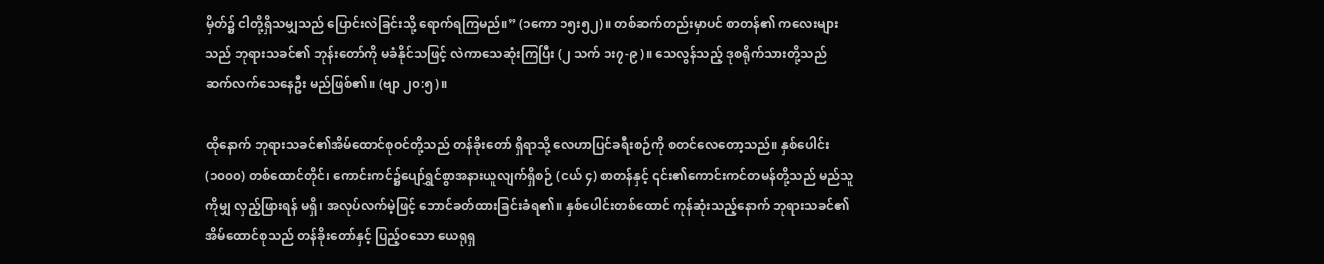မှိတ်၌ ငါတို့ရှိသမျှသည် ပြောင်းလဲခြင်းသို့ ရောက်ရကြမည်။” (၁ကော ၁၅း၅၂)။ တစ်ဆက်တည်းမှာပင် စာတန်၏ ကလေးများသည် ဘုရားသခင်၏ ဘုန်းတော်ကို မခံနိုင်သဖြင့် လဲကာသေဆုံးကြပြီး (၂ သက် ၁း၇-၉)။ သေလွန်သည့် ဒုစရိုက်သားတို့သည် ဆက်လက်သေနေဦး မည်ဖြစ်၏။ (ဗျာ ၂၀:၅)။

ထိုနောက် ဘုရားသခင်၏အိမ်ထောင်စုဝင်တို့သည် တန်ခိုးတော် ရှိရာသို့ လေဟာပြင်ခရီးစဉ်ကို စတင်လေတော့သည်။ နှစ်ပေါင်း (၁၀၀၀) တစ်ထောင်တိုင်၊ ကောင်းကင်၌ပျော်ရွှင်စွာအနားယူလျက်ရှိစဉ် (ငယ် ၄) စာတန်နှင့် ၎င်း၏ကောင်းကင်တမန်တို့သည် မည်သူကိုမျှ လှည့်ဖြားရန် မရှိ၊ အလုပ်လက်မဲ့ဖြင့် ဘောင်ခတ်ထားခြင်းခံရ၏။ နှစ်ပေါင်းတစ်ထောင် ကုန်ဆုံးသည့်နောက် ဘုရားသခင်၏ အိမ်ထောင်စုသည် တန်ခိုးတော်နှင့် ပြည့်ဝသော ယေရုရှ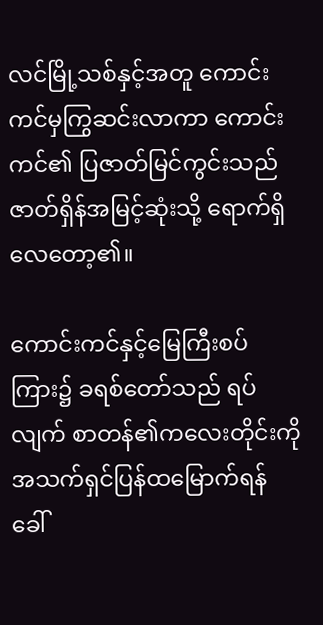လင်မြို့သစ်နှင့်အတူ ကောင်းကင်မှကြွဆင်းလာကာ ကောင်းကင်၏ ပြဇာတ်မြင်ကွင်းသည် ဇာတ်ရှိန်အမြင့်ဆုံးသို့ ရောက်ရှိ လေတော့၏။

ကောင်းကင်နှင့်မြေကြီးစပ်ကြား၌ ခရစ်တော်သည် ရပ်လျက် စာတန်၏ကလေးတိုင်းကို အသက်ရှင်ပြန်ထမြောက်ရန် ခေါ်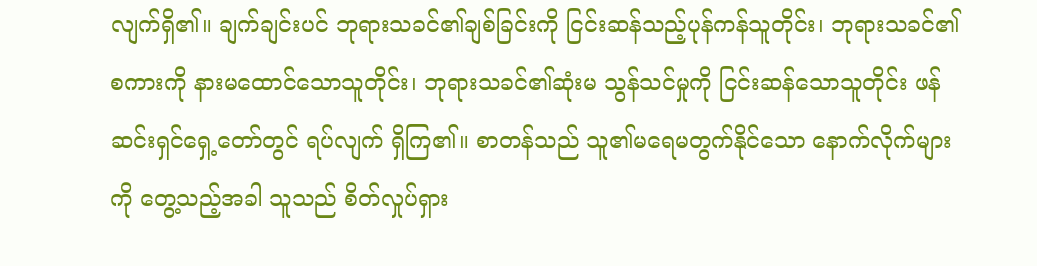လျက်ရှိ၏။ ချက်ချင်းပင် ဘုရားသခင်၏ချစ်ခြင်းကို ငြင်းဆန်သည့်ပုန်ကန်သူတိုင်း၊ ဘုရားသခင်၏စကားကို နားမထောင်သောသူတိုင်း၊ ဘုရားသခင်၏ဆုံးမ သွန်သင်မှုကို ငြင်းဆန်သောသူတိုင်း ဖန်ဆင်းရှင်ရှေ့တော်တွင် ရပ်လျက် ရှိကြ၏။ စာတန်သည် သူ၏မရေမတွက်နိုင်သော နောက်လိုက်များကို တွေ့သည့်အခါ သူသည် စိတ်လှုပ်ရှား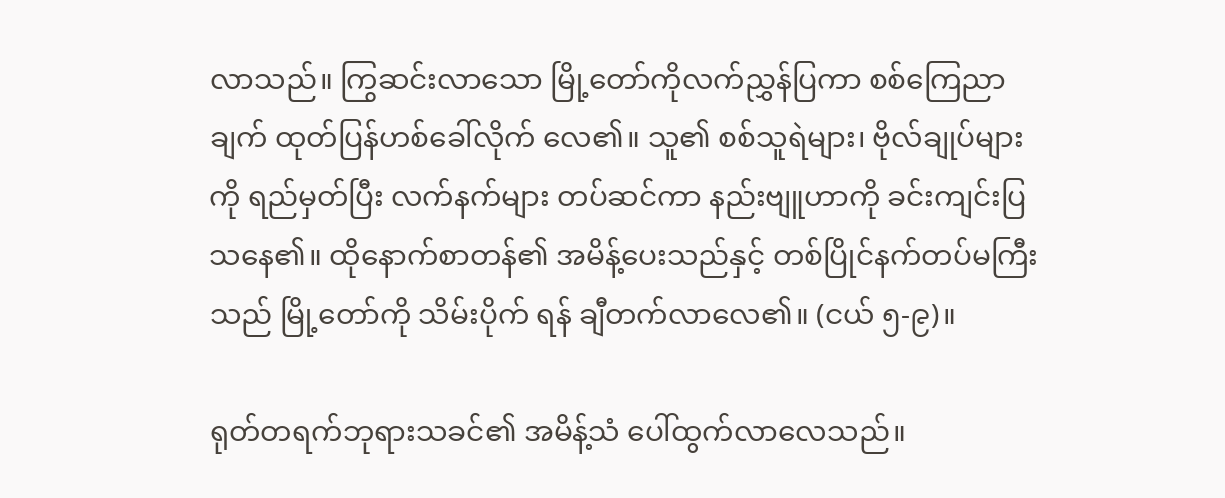လာသည်။ ကြွဆင်းလာသော မြို့တော်ကိုလက်ညွှန်ပြကာ စစ်ကြေညာချက် ထုတ်ပြန်ဟစ်ခေါ်လိုက် လေ၏။ သူ၏ စစ်သူရဲများ၊ ဗိုလ်ချုပ်များကို ရည်မှတ်ပြီး လက်နက်များ တပ်ဆင်ကာ နည်းဗျူဟာကို ခင်းကျင်းပြသနေ၏။ ထိုနောက်စာတန်၏ အမိန့်ပေးသည်နှင့် တစ်ပြိုင်နက်တပ်မကြီးသည် မြို့တော်ကို သိမ်းပိုက် ရန် ချီတက်လာလေ၏။ (ငယ် ၅-၉)။

ရုတ်တရက်ဘုရားသခင်၏ အမိန့်သံ ပေါ်ထွက်လာလေသည်။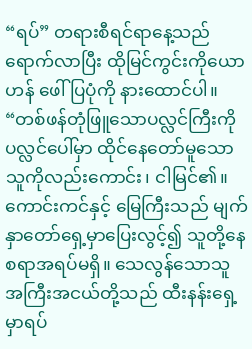“ရပ်” တရားစီရင်ရာနေ့သည် ရောက်လာပြီး ထိုမြင်ကွင်းကိုယောဟန် ဖေါ်ပြပုံကို နားထောင်ပါ။ “တစ်ဖန်တုံဖြူသောပလ္လင်ကြီးကို ပလ္လင်ပေါ်မှာ ထိုင်နေတော်မူသောသူကိုလည်းကောင်း၊ ငါမြင်၏။ ကောင်းကင်နှင့် မြေကြီးသည် မျက်နှာတော်ရှေ့မှာပြေးလွင့်၍ သူတို့နေစရာအရပ်မရှိ။ သေလွန်သောသူ အကြီးအငယ်တို့သည် ထီးနန်းရှေ့မှာရပ်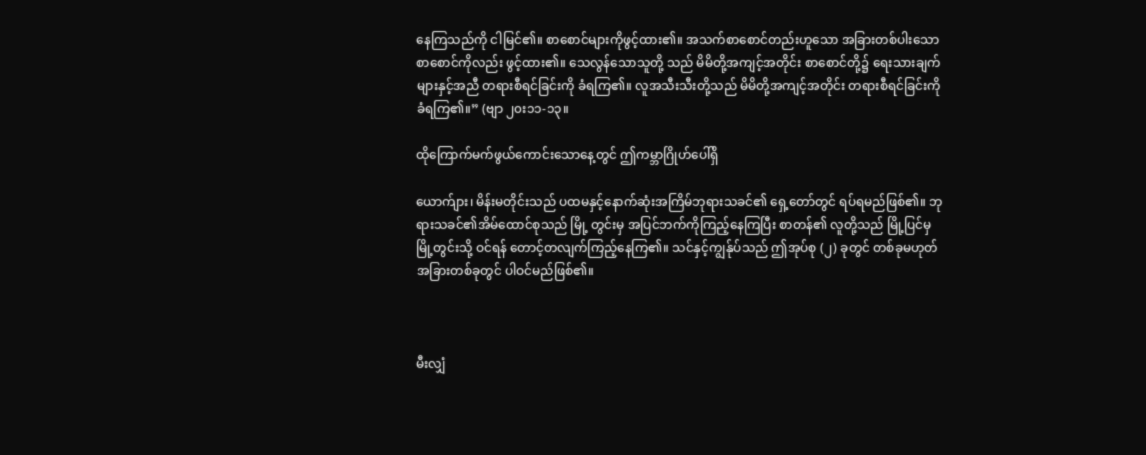နေကြသည်ကို ငါမြင်၏။ စာစောင်များကိုဖွင့်ထား၏။ အသက်စာစောင်တည်းဟူသော အခြားတစ်ပါးသော စာစောင်ကိုလည်း ဖွင့်ထား၏။ သေလွန်သောသူတို့ သည် မိမိတို့အကျင့်အတိုင်း စာစောင်တို့၌ ရေးသားချက်များနှင့်အညီ တရားစီရင်ခြင်းကို ခံရကြ၏။ လူအသီးသီးတို့သည် မိမိတို့အကျင့်အတိုင်း တရားစီရင်ခြင်းကိုခံရကြ၏။” (ဗျာ ၂၀း၁၁-၁၃။

ထိုကြောက်မက်ဖွယ်ကောင်းသောနေ့တွင် ဤကမ္ဘာဂြိုဟ်ပေါ်ရှိ

ယောက်ျား၊ မိန်းမတိုင်းသည် ပထမနှင့်နောက်ဆုံးအကြိမ်ဘုရားသခင်၏ ရှေ့တော်တွင် ရပ်ရမည်ဖြစ်၏။ ဘုရားသခင်၏အိမ်ထောင်စုသည် မြို့ တွင်းမှ အပြင်ဘက်ကိုကြည့်နေကြပြီး စာတန်၏ လူတို့သည် မြို့ပြင်မှ မြို့တွင်းသို့ ဝင်ရန် တောင့်တလျက်ကြည့်နေကြ၏။ သင်နှင့်ကျွန်ုပ်သည် ဤအုပ်စု (၂) ခုတွင် တစ်ခုမဟုတ်အခြားတစ်ခုတွင် ပါဝင်မည်ဖြစ်၏။



မီးလျှံ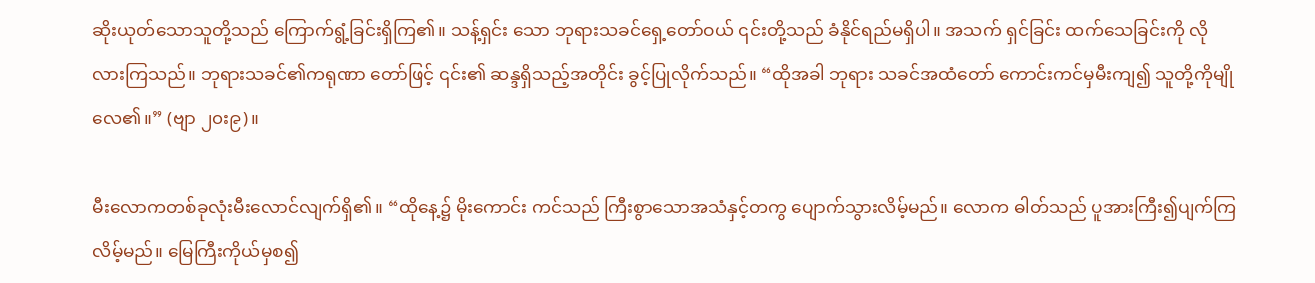ဆိုးယုတ်သောသူတို့သည် ကြောက်ရွံ့ခြင်းရှိကြ၏။ သန့်ရှင်း သော ဘုရားသခင်ရှေ့တော်ဝယ် ၎င်းတို့သည် ခံနိုင်ရည်မရှိပါ။ အသက် ရှင်ခြင်း ထက်သေခြင်းကို လိုလားကြသည်။ ဘုရားသခင်၏ကရုဏာ တော်ဖြင့် ၎င်း၏ ဆန္ဒရှိသည့်အတိုင်း ခွင့်ပြုလိုက်သည်။ “ထိုအခါ ဘုရား သခင်အထံတော် ကောင်းကင်မှမီးကျ၍ သူတို့ကိုမျိုလေ၏။” (ဗျာ ၂၀း၉)။

မီးလောကတစ်ခုလုံးမီးလောင်လျက်ရှိ၏။ “ထိုနေ့၌ မိုးကောင်း ကင်သည် ကြီးစွာသောအသံနှင့်တကွ ပျောက်သွားလိမ့်မည်။ လောက ဓါတ်သည် ပူအားကြီး၍ပျက်ကြလိမ့်မည်။ မြေကြီးကိုယ်မှစ၍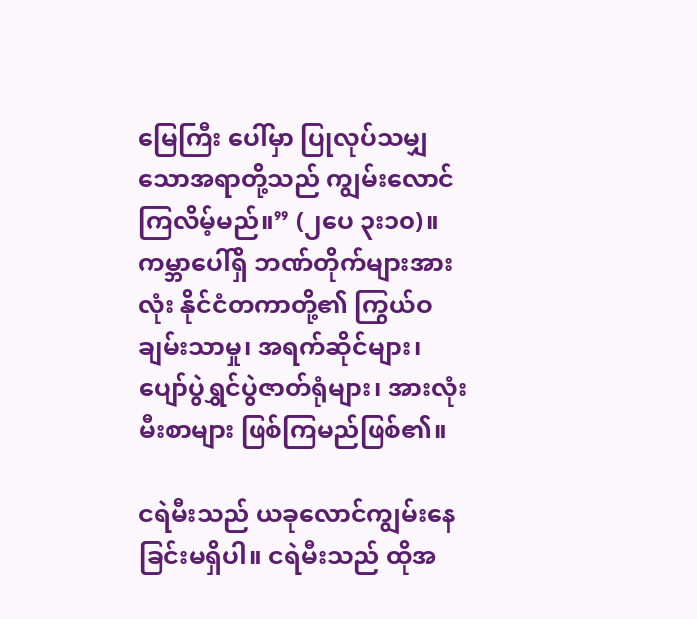မြေကြီး ပေါ်မှာ ပြုလုပ်သမျှသောအရာတို့သည် ကျွမ်းလောင်ကြလိမ့်မည်။” (၂ပေ ၃း၁၀)။ ကမ္ဘာပေါ်ရှိ ဘဏ်တိုက်များအားလုံး နိုင်ငံတကာတို့၏ ကြွယ်ဝ ချမ်းသာမှု၊ အရက်ဆိုင်များ၊ ပျော်ပွဲရွှင်ပွဲဇာတ်ရုံများ၊ အားလုံးမီးစာများ ဖြစ်ကြမည်ဖြစ်၏။

ငရဲမီးသည် ယခုလောင်ကျွမ်းနေခြင်းမရှိပါ။ ငရဲမီးသည် ထိုအ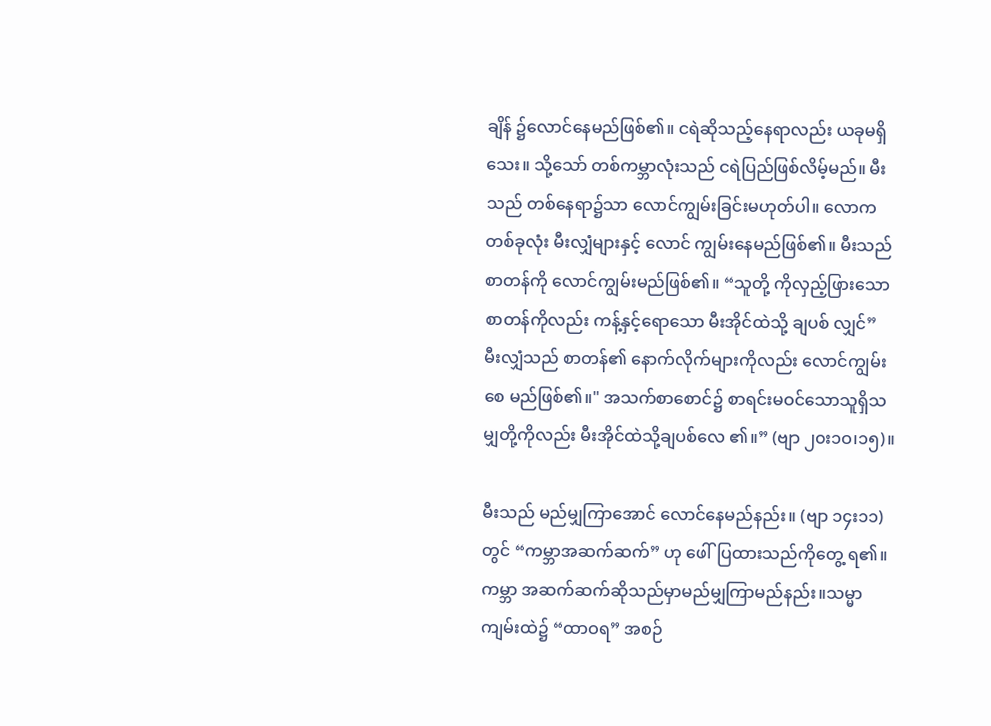ချိန် ၌လောင်နေမည်ဖြစ်၏။ ငရဲဆိုသည့်နေရာလည်း ယခုမရှိသေး။ သို့သော် တစ်ကမ္ဘာလုံးသည် ငရဲပြည်ဖြစ်လိမ့်မည်။ မီးသည် တစ်နေရာ၌သာ လောင်ကျွမ်းခြင်းမဟုတ်ပါ။ လောကတစ်ခုလုံး မီးလျှံများနှင့် လောင် ကျွမ်းနေမည်ဖြစ်၏။ မီးသည် စာတန်ကို လောင်ကျွမ်းမည်ဖြစ်၏။ “သူတို့ ကိုလှည့်ဖြားသောစာတန်ကိုလည်း ကန့်နှင့်ရောသော မီးအိုင်ထဲသို့ ချပစ် လျှင်” မီးလျှံသည် စာတန်၏ နောက်လိုက်များကိုလည်း လောင်ကျွမ်းစေ မည်ဖြစ်၏။" အသက်စာစောင်၌ စာရင်းမဝင်သောသူရှိသမျှတို့ကိုလည်း မီးအိုင်ထဲသို့ချပစ်လေ ၏။” (ဗျာ ၂၀း၁ဝ၊၁၅)။

မီးသည် မည်မျှကြာအောင် လောင်နေမည်နည်း။ (ဗျာ ၁၄း၁၁) တွင် “ကမ္ဘာအဆက်ဆက်” ဟု ဖေါ်ပြထားသည်ကိုတွေ့ ရ၏။ ကမ္ဘာ အဆက်ဆက်ဆိုသည်မှာမည်မျှကြာမည်နည်း။သမ္မာကျမ်းထဲ၌ “ထာဝရ” အစဉ်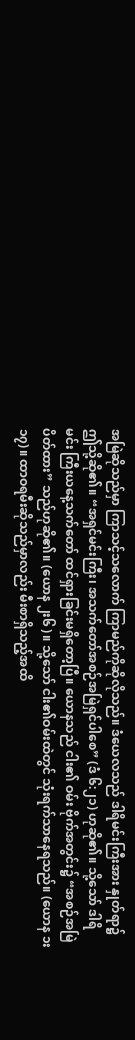အမြဲဆိုသည်မှာ ကြာသင့်သလောက် ကြာမည်ကိုဆိုလိုသည်။ ဒံယေလသည် ဒါရိမင်းကြီးအား နှုတ်ရာ၌ဤသို့ဆို၏။ “အရှင်မင်းကြီး၊ အသက်တော်အစဉ်အမြဲရှင်ပါစေ” (ဒံ ၆:၂၁) ဟုဆို၏။ သို့သော် ဒါရိမင်း ကြီးယနေ့သက်တော် ထင်ရှားခြင်းမရှိတော့ပြီ။ ယောနသည် ငါး၏ ဝမ်း ဗိုက်အတွင်း၌ “အစဉ်အမြဲပိတ်ထား” သည်ဟုဆို၏။ (ယောန ၂း၆)။ သို့သော် ငါး၏ဝမ်းထဲတွင် သုံးရက်သာနေရသည်။ (ယောန ၁း၁၇)။ ထာဝရမီးဆိုသည်မှာလည်း မီးစာရှိသည့်အထိ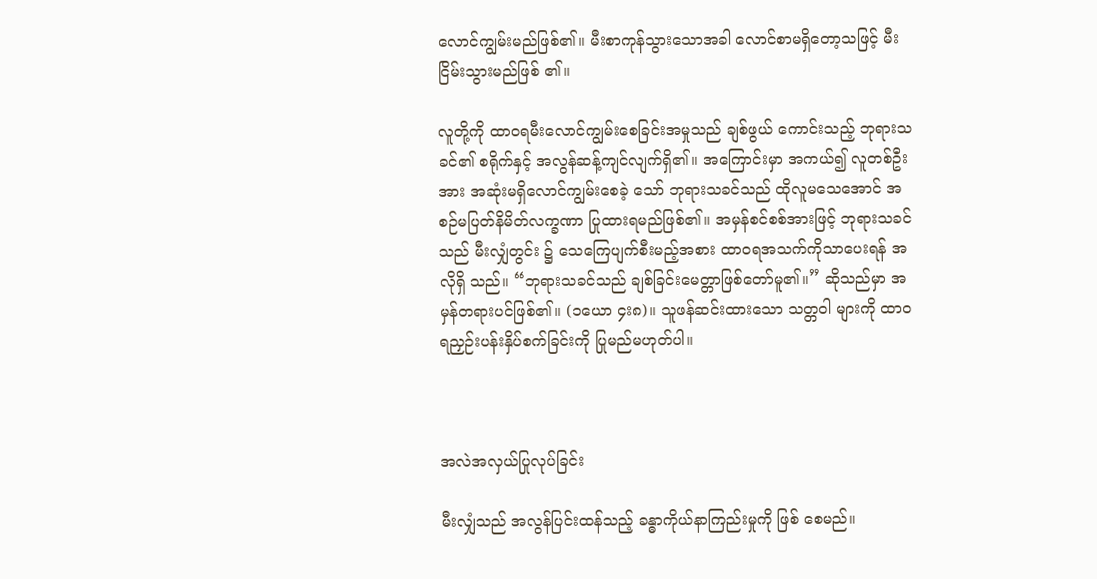လောင်ကျွမ်းမည်ဖြစ်၏။ မီးစာကုန်သွားသောအခါ လောင်စာမရှိတော့သဖြင့် မီးငြိမ်းသွားမည်ဖြစ် ၏။

လူတို့ကို ထာဝရမီးလောင်ကျွမ်းစေခြင်းအမှုသည် ချစ်ဖွယ် ကောင်းသည့် ဘုရားသခင်၏ စရိုက်နှင့် အလွန်ဆန့်ကျင်လျက်ရှိ၏။ အကြောင်းမှာ အကယ်၍ လူတစ်ဦးအား အဆုံးမရှိလောင်ကျွမ်းစေခဲ့ သော် ဘုရားသခင်သည် ထိုလူမသေအောင် အစဉ်မပြတ်နိမိတ်လက္ခဏာ ပြုထားရမည်ဖြစ်၏။ အမှန်စင်စစ်အားဖြင့် ဘုရားသခင်သည် မီးလျှံတွင်း ၌ သေကြေပျက်စီးမည့်အစား ထာဝရအသက်ကိုသာပေးရန် အလိုရှိ သည်။ “ဘုရားသခင်သည် ချစ်ခြင်းမေတ္တာဖြစ်တော်မူ၏။” ဆိုသည်မှာ အမှန်တရားပင်ဖြစ်၏။ (၁ယော ၄း၈)။ သူဖန်ဆင်းထားသော သတ္တဝါ များကို ထာဝရညှဉ်းပန်းနှိပ်စက်ခြင်းကို ပြုမည်မဟုတ်ပါ။



အလဲအလှယ်ပြုလုပ်ခြင်း

မီးလျှံသည် အလွန်ပြင်းထန်သည့် ခန္ဓာကိုယ်နာကြည်းမှုကို ဖြစ် စေမည်။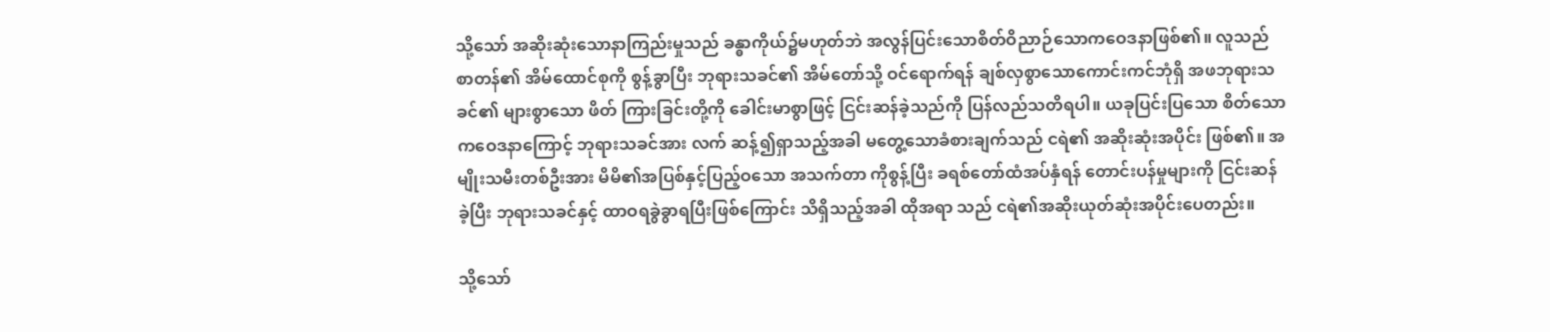သို့သော် အဆိုးဆုံးသောနာကြည်းမှုသည် ခန္ဓာကိုယ်၌မဟုတ်ဘဲ အလွန်ပြင်းသောစိတ်ဝိညာဉ်သောကဝေဒနာဖြစ်၏။ လူသည် စာတန်၏ အိမ်ထောင်စုကို စွန့်ခွာပြီး ဘုရားသခင်၏ အိမ်တော်သို့ ဝင်ရောက်ရန် ချစ်လှစွာသောကောင်းကင်ဘုံရှိ အဖဘုရားသခင်၏ များစွာသော ဖိတ် ကြားခြင်းတို့ကို ခေါင်းမာစွာဖြင့် ငြင်းဆန်ခဲ့သည်ကို ပြန်လည်သတိရပါ။ ယခုပြင်းပြသော စိတ်သောကဝေဒနာကြောင့် ဘုရားသခင်အား လက် ဆန့်၍ရှာသည့်အခါ မတွေ့သောခံစားချက်သည် ငရဲ၏ အဆိုးဆုံးအပိုင်း ဖြစ်၏။ အမျိုးသမီးတစ်ဦးအား မိမိ၏အပြစ်နှင့်ပြည့်ဝသော အသက်တာ ကိုစွန့်ပြီး ခရစ်တော်ထံအပ်နှံရန် တောင်းပန်မှုများကို ငြင်းဆန်ခဲ့ပြီး ဘုရားသခင်နှင့် ထာဝရခွဲခွာရပြီးဖြစ်ကြောင်း သိရှိသည့်အခါ ထိုအရာ သည် ငရဲ၏အဆိုးယုတ်ဆုံးအပိုင်းပေတည်း။

သို့သော်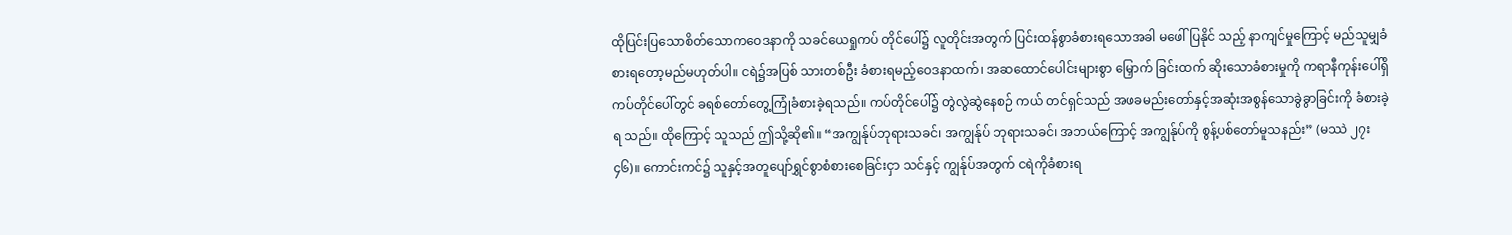ထိုပြင်းပြသောစိတ်သောကဝေဒနာကို သခင်ယေရှုကပ် တိုင်ပေါ်၌ လူတိုင်းအတွက် ပြင်းထန်စွာခံစားရသောအခါ မဖေါ်ပြနိုင် သည့် နာကျင်မှုကြောင့် မည်သူမျှခံစားရတော့မည်မဟုတ်ပါ။ ငရဲ၌အပြစ် သားတစ်ဦး ခံစားရမည့်ဝေဒနာထက်၊ အဆထောင်ပေါင်းများစွာ မြှောက် ခြင်းထက် ဆိုးသောခံစားမှုကို ကရာနီကုန်းပေါ်ရှိ ကပ်တိုင်ပေါ်တွင် ခရစ်တော်တွေ့ကြုံခံစားခဲ့ရသည်။ ကပ်တိုင်ပေါ်၌ တွဲလွဲဆွဲနေစဉ် ကယ် တင်ရှင်သည် အဖခမည်းတော်နှင့်အဆုံးအစွန်သောခွဲခွာခြင်းကို ခံစားခဲ့ရ သည်။ ထိုကြောင့် သူသည် ဤသို့ဆို၏။ “အကျွန်ုပ်ဘုရားသခင်၊ အကျွန်ုပ် ဘုရားသခင်၊ အဘယ်ကြောင့် အကျွန်ုပ်ကို စွန့်ပစ်တော်မူသနည်း” (မဿဲ ၂၇း၄၆)။ ကောင်းကင်၌ သူနှင့်အတူပျော်ရွှင်စွာစံစားစေခြင်းငှာ သင်နှင့် ကျွန်ုပ်အတွက် ငရဲကိုခံစားရ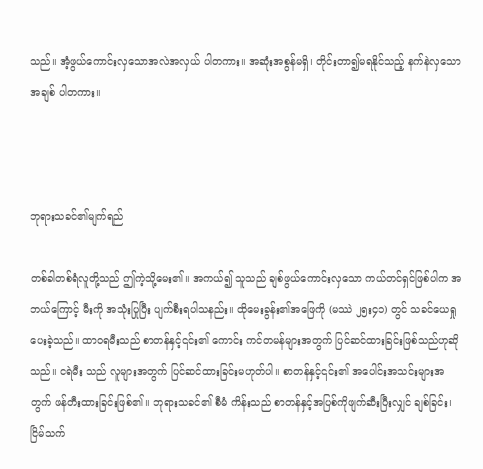သည်။ အံ့ဖွယ်ကောင်းလှသောအလဲအလှယ် ပါတကား။ အဆုံးအစွန်မရှိ၊ တိုင်းတာ၍မရနိုင်သည့် နက်နဲလှသောအချစ် ပါတကား။



ဘုရားသခင်၏မျက်ရည်

တစ်ခါတစ်ရံလူတို့သည် ဤကဲ့သို့မေး၏။ အကယ်၍ သူသည် ချစ်ဖွယ်ကောင်းလှသော ကယ်တင်ရှင်ဖြစ်ပါက အဘယ်ကြောင့် မီးကို အသုံးပြုပြီး ပျက်စီးရပါသနည်း။ ထိုမေးခွန်း၏အဖြေကို (မဿဲ ၂၅း၄၁) တွင် သခင်ယေရှုပေးခဲ့သည်။ ထာဝရမီးသည် စာတန်နှင့်၎င်း၏ ကောင်း ကင်တမန်များအတွက် ပြင်ဆင်ထားခြင်းဖြစ်သည်ဟုဆိုသည်။ ငရဲမီး သည် လူများအတွက် ပြင်ဆင်ထားခြင်းမဟုတ်ပါ။ စာတန်နှင့်၎င်း၏ အပေါင်းအသင်းများအတွက် ဖန်တီးထားခြင်းဖြစ်၏။ ဘုရားသခင်၏ စီမံ ကိန်းသည် စာတန်နှင့်အပြစ်ကိုဖျက်ဆီးပြီးလျှင် ချစ်ခြင်း၊ ငြိမ်သက်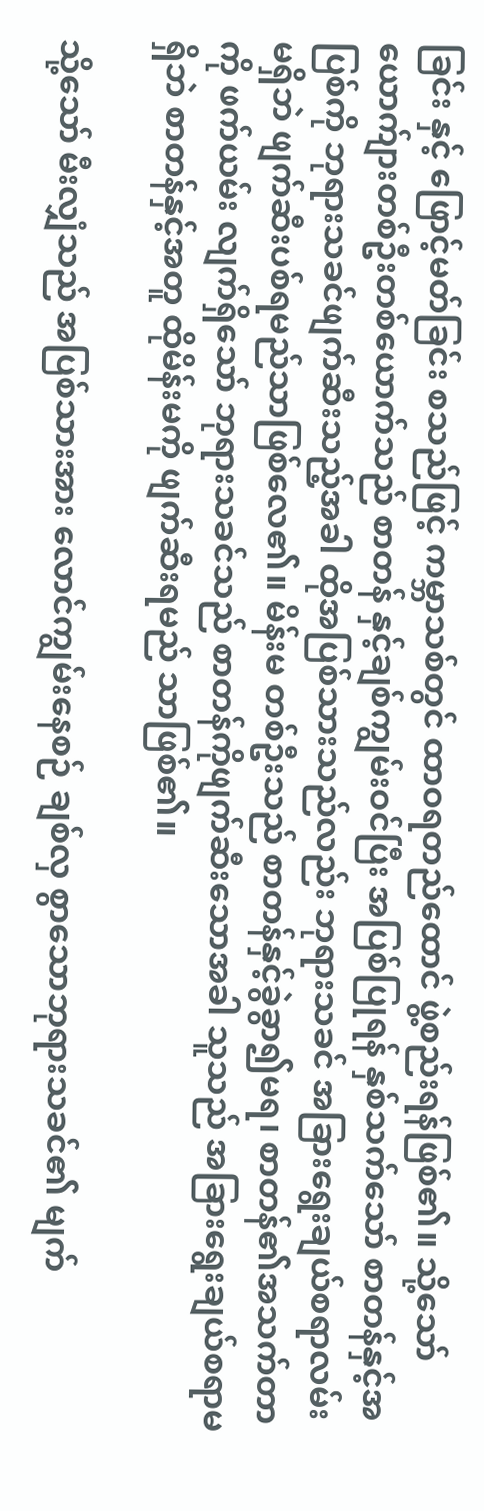ခြင်း နှင့် ဖြောင့်မတ်ခြင်း စသည်ဖြင့် ကမ္ဘာသစ်တွင် ထာဝရတည်ထောင် ဖွဲ့စည်းရန်ဖြစ်၏။ သို့သော် ယောက်ျားတစ်ဦးတစ်ယောက်သည် စာတန် နှင့်ချစ်ကျွမ်းဝင်ပြီး အပြစ်ပြုရန် နှစ်သက်သော် စာတန်နှင့်အပြစ်ကို ဘုရားသခင်ဖျက်ဆီးသည့်အခါ ထိုအပြစ်သားသည်လည်း ဘုရားသခင် အခြားရွေးချယ်စရာလမ်းမရှိဘဲ ဖျက်ဆီးပစ်ရမည်သာဖြစ်လေ၏။ မိန်းမ တစ်ဦးသည် စာတန်နှင့်ခွဲခွာ၍မရ၊ စာတန်၏အသက်တာကို ဖက်ယမ်း လျက်ရှိသော် ဘုရားသခင်သည် စာတန်ကိုဖျက်ဆီးသောအခါ သူသည် အခြားရွေးချယ်စရာမရှိဘဲ စာတန်နှင့်အတူ ထိုမိန်းမကို ဖျက်ဆီးရမည် သာဖြစ်၏။

သို့သော် မီးလျှံသည် အပြစ်သားအား လောင်ကျွမ်းနေစဉ် ချစ်လှ စွာသောဘုရားသခင်၏ မျက်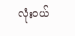လုံးဝယ်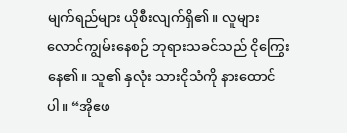မျက်ရည်များ ယိုစီးလျက်ရှိ၏။ လူများ လောင်ကျွမ်းနေစဉ် ဘုရားသခင်သည် ငိုကြွေးနေ၏။ သူ၏ နှလုံး သားငိုသံကို နားထောင်ပါ။ “အိုဧဖ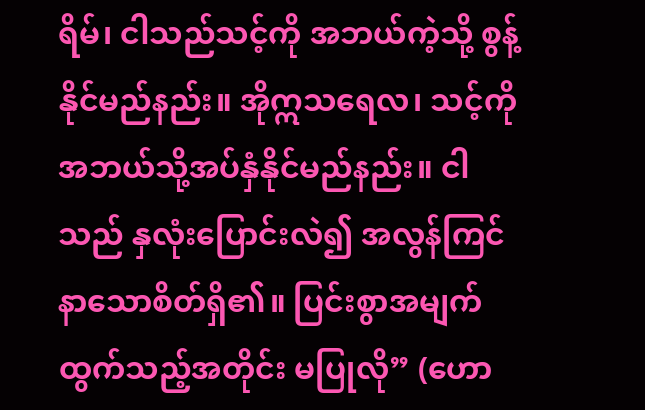ရိမ်၊ ငါသည်သင့်ကို အဘယ်ကဲ့သို့ စွန့်နိုင်မည်နည်း။ အိုဣသရေလ၊ သင့်ကိုအဘယ်သို့အပ်နှံနိုင်မည်နည်း။ ငါသည် နှလုံးပြောင်းလဲ၍ အလွန်ကြင်နာသောစိတ်ရှိ၏။ ပြင်းစွာအမျက် ထွက်သည့်အတိုင်း မပြုလို” (ဟော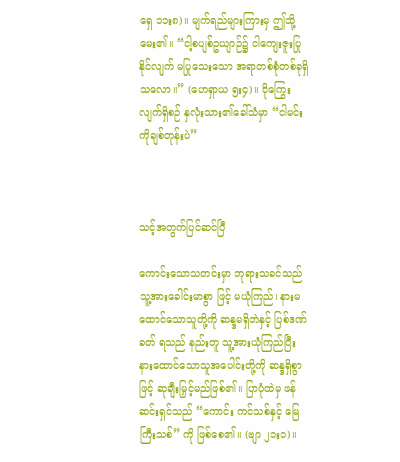ရှေ ၁၁း၈)။ မျက်ရည်များကြားမှ ဤသို့မေး၏။ “ငါ့စပျစ်ဥယျာဉ်၌ ငါကျေးဇူးပြုနိုင်လျက် မပြုသေးသော အရာတစ်စုံတစ်ခုရှိသလော။” (ဟေရှာယ ၅း၄)။ ငိုကြွေးလျက်ရှိစဉ် နှလုံးသား၏ခေါ်သံမှာ “ငါမင်းကိုချစ်တုန်းပဲ”



သင့်အတွက်ပြင်ဆင်ပြီ

ကောင်းသောသတင်းမှာ ဘုရားသခင်သည် သူ့အားခေါင်းမာစွာ ဖြင့် မယုံကြည်၊ နားမထောင်သောသူတို့ကို ဆန္ဒမရှိဘဲနှင့် ပြစ်ဒဏ်ခတ် ရသည် နည်းတူ သူ့အားယုံကြည်ပြီး နားထောင်သောသူအပေါင်းတို့ကို ဆန္ဒရှိစွာဖြင့် ဆုချီးမြှင့်မည်ဖြစ်၏။ ပြာပုံထဲမှ ဖန်ဆင်းရှင်သည် “ကောင်း ကင်သစ်နှင့် မြေကြီးသစ်” ကို ဖြစ်စေ၏။ (ဗျာ ၂၁း၁)။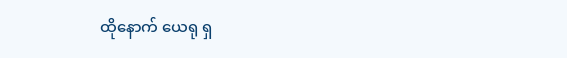ထိုနောက် ယေရု ရှ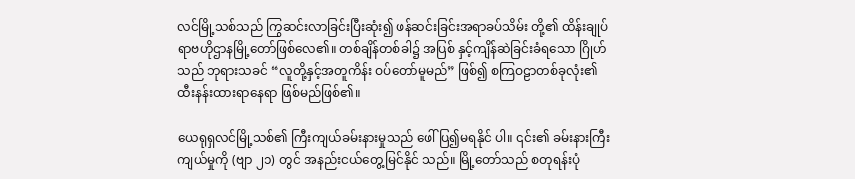လင်မြို့သစ်သည် ကြွဆင်းလာခြင်းပြီးဆုံး၍ ဖန်ဆင်းခြင်းအရာခပ်သိမ်း တို့၏ ထိန်းချုပ်ရာဗဟိုဌာနမြို့တော်ဖြစ်လေ၏။ တစ်ချိန်တစ်ခါ၌ အပြစ် နှင့်ကျိန်ဆဲခြင်းခံရသော ဂြိုဟ်သည် ဘုရားသခင် “လူတို့နှင့်အတူကိန်း ဝပ်တော်မူမည်” ဖြစ်၍ စကြဝဠာတစ်ခုလုံး၏ ထီးနန်းထားရာနေရာ ဖြစ်မည်ဖြစ်၏။

ယေရုရှလင်မြို့သစ်၏ ကြီးကျယ်ခမ်းနားမှုသည် ဖေါ်ပြ၍မရနိုင် ပါ။ ၎င်း၏ ခမ်းနားကြီးကျယ်မှုကို (ဗျာ ၂၁) တွင် အနည်းငယ်တွေ့မြင်နိုင် သည်။ မြို့တော်သည် စတုရန်းပုံ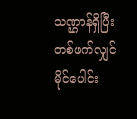သဏ္ဌာန်ရှိပြီး တစ်ဖက်လျှင်မိုင်ပေါင်း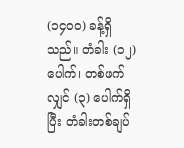(၁၄၀၀) ခန့်ရှိသည်။ တံခါး (၁၂) ပေါက်၊ တစ်ဖက်လျှင် (၃) ပေါက်ရှိပြီး တံခါးတစ်ချပ်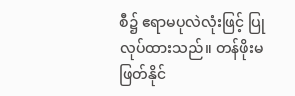စီ၌ ဧရာမပုလဲလုံးဖြင့် ပြုလုပ်ထားသည်။ တန်ဖိုးမဖြတ်နိုင်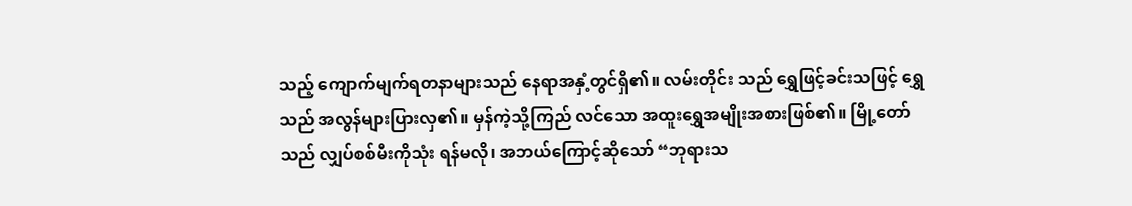သည့် ကျောက်မျက်ရတနာများသည် နေရာအနှံ့တွင်ရှိ၏။ လမ်းတိုင်း သည် ရွှေဖြင့်ခင်းသဖြင့် ရွှေသည် အလွန်များပြားလှ၏။ မှန်ကဲ့သို့ကြည် လင်သော အထူးရွှေအမျိုးအစားဖြစ်၏။ မြို့တော်သည် လျှပ်စစ်မီးကိုသုံး ရန်မလို၊ အဘယ်ကြောင့်ဆိုသော် “ဘုရားသ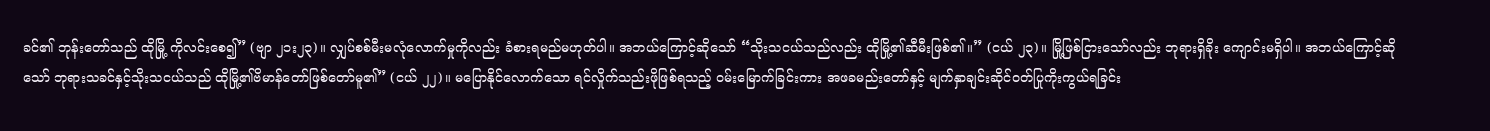ခင်၏ ဘုန်းတော်သည် ထိုမြို့ ကိုလင်းစေ၍” (ဗျာ ၂၁း၂၃)။ လျှပ်စစ်မီးမလုံလောက်မှုကိုလည်း ခံစားရမည်မဟုတ်ပါ။ အဘယ်ကြောင့်ဆိုသော် “သိုးသငယ်သည်လည်း ထိုမြို့၏ဆီမီးဖြစ်၏။” (ငယ် ၂၃)။ မြို့ဖြစ်ငြားသော်လည်း ဘုရားရှိခိုး ကျောင်းမရှိပါ။ အဘယ်ကြောင့်ဆိုသော် ဘုရားသခင်နှင့်သိုးသငယ်သည် ထိုမြို့၏ဗိမာန်တော်ဖြစ်တော်မူ၏” (ငယ် ၂၂)။ မပြောနိုင်လောက်သော ရင်လှိုက်သည်းဖိုဖြစ်ရသည့် ဝမ်းမြောက်ခြင်းကား အဖခမည်းတော်နှင့် မျက်နှာချင်းဆိုင်ဝတ်ပြုကိုးကွယ်ရခြင်း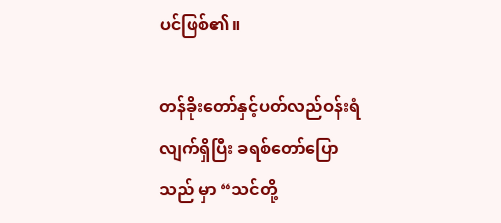ပင်ဖြစ်၏။

တန်ခိုးတော်နှင့်ပတ်လည်ဝန်းရံလျက်ရှိပြီး ခရစ်တော်ပြောသည် မှာ “သင်တို့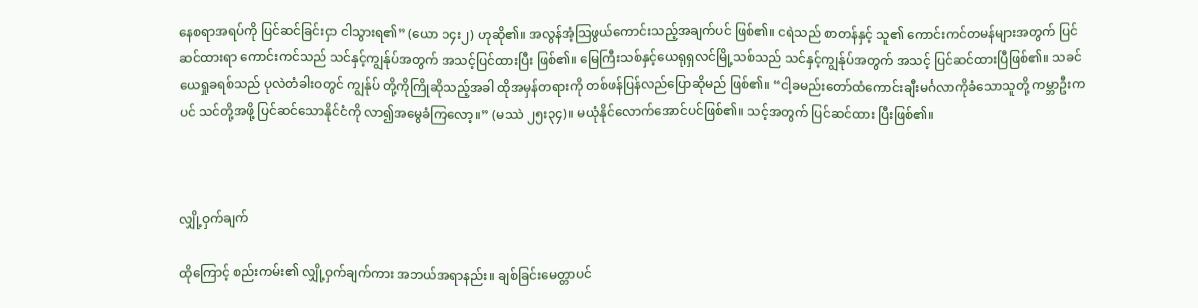နေစရာအရပ်ကို ပြင်ဆင်ခြင်းငှာ ငါသွားရ၏” (ယော ၁၄း၂) ဟုဆို၏။ အလွန်အံ့သြဖွယ်ကောင်းသည့်အချက်ပင် ဖြစ်၏။ ငရဲသည် စာတန်နှင့် သူ၏ ကောင်းကင်တမန်များအတွက် ပြင်ဆင်ထားရာ ကောင်းကင်သည် သင်နှင့်ကျွန်ုပ်အတွက် အသင့်ပြင်ထားပြီး ဖြစ်၏။ မြေကြီးသစ်နှင့်ယေရုရှလင်မြို့သစ်သည် သင်နှင့်ကျွန်ုပ်အတွက် အသင့် ပြင်ဆင်ထားပြီဖြစ်၏။ သခင်ယေရှုခရစ်သည် ပုလဲတံခါးဝတွင် ကျွန်ုပ် တို့ကိုကြိုဆိုသည့်အခါ ထိုအမှန်တရားကို တစ်ဖန်ပြန်လည်ပြောဆိုမည် ဖြစ်၏။ “ငါ့ခမည်းတော်ထံကောင်းချီးမင်္ဂလာကိုခံသောသူတို့ ကမ္ဘာဦးက ပင် သင်တို့အဖို့ ပြင်ဆင်သောနိုင်ငံကို လာ၍အမွေခံကြလော့။” (မဿဲ ၂၅း၃၄)။ မယုံနိုင်လောက်အောင်ပင်ဖြစ်၏။ သင့်အတွက် ပြင်ဆင်ထား ပြီးဖြစ်၏။



လျှို့ဝှက်ချက်

ထိုကြောင့် စည်းကမ်း၏ လျှို့ဝှက်ချက်ကား အဘယ်အရာနည်း။ ချစ်ခြင်းမေတ္တာပင်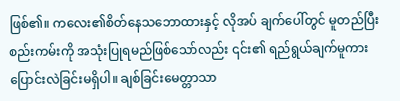ဖြစ်၏။ ကလေး၏စိတ်နေသဘောထားနှင့် လိုအပ် ချက်ပေါ်တွင် မူတည်ပြီး စည်းကမ်းကို အသုံးပြုရမည်ဖြစ်သော်လည်း ၎င်း၏ ရည်ရွယ်ချက်မူကား ပြောင်းလဲခြင်းမရှိပါ။ ချစ်ခြင်းမေတ္တာသာ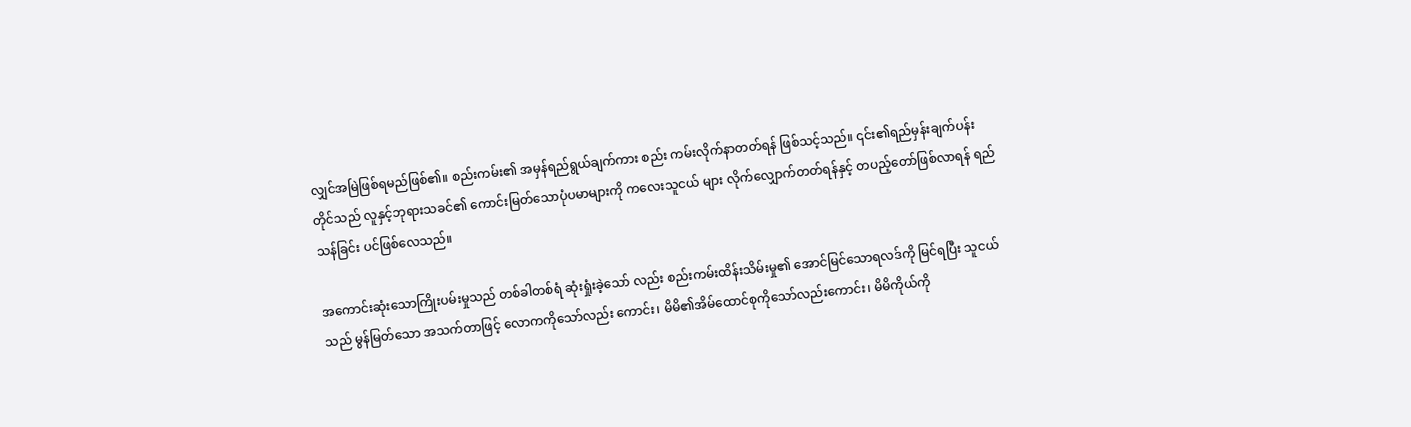လျှင်အမြဲဖြစ်ရမည်ဖြစ်၏။ စည်းကမ်း၏ အမှန်ရည်ရွယ်ချက်ကား စည်း ကမ်းလိုက်နာတတ်ရန် ဖြစ်သင့်သည်။ ၎င်း၏ရည်မှန်းချက်ပန်းတိုင်သည် လူနှင့်ဘုရားသခင်၏ ကောင်းမြတ်သောပုံပမာများကို ကလေးသူငယ် များ လိုက်လျှောက်တတ်ရန်နှင့် တပည့်တော်ဖြစ်လာရန် ရည်သန်ခြင်း ပင်ဖြစ်လေသည်။

အကောင်းဆုံးသောကြိုးပမ်းမှုသည် တစ်ခါတစ်ရံ ဆုံးရှုံးခဲ့သော် လည်း စည်းကမ်းထိန်းသိမ်းမှု၏ အောင်မြင်သောရလဒ်ကို မြင်ရပြီး သူငယ်သည် မွန်မြတ်သော အသက်တာဖြင့် လောကကိုသော်လည်း ကောင်း၊ မိမိ၏အိမ်ထောင်စုကိုသော်လည်းကောင်း၊ မိမိကိုယ်ကို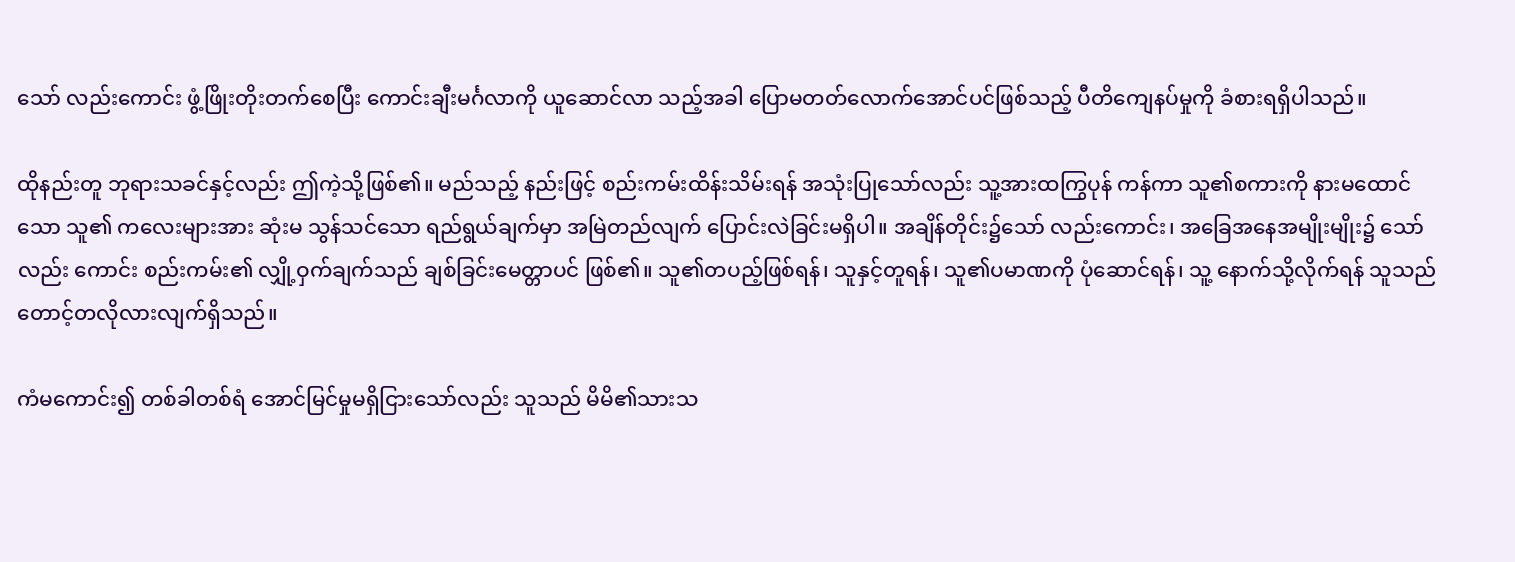သော် လည်းကောင်း ဖွံ့ဖြိုးတိုးတက်စေပြီး ကောင်းချီးမင်္ဂလာကို ယူဆောင်လာ သည့်အခါ ပြောမတတ်လောက်အောင်ပင်ဖြစ်သည့် ပီတိကျေနပ်မှုကို ခံစားရရှိပါသည်။

ထိုနည်းတူ ဘုရားသခင်နှင့်လည်း ဤကဲ့သို့ဖြစ်၏။ မည်သည့် နည်းဖြင့် စည်းကမ်းထိန်းသိမ်းရန် အသုံးပြုသော်လည်း သူ့အားထကြွပုန် ကန်ကာ သူ၏စကားကို နားမထောင်သော သူ၏ ကလေးများအား ဆုံးမ သွန်သင်သော ရည်ရွယ်ချက်မှာ အမြဲတည်လျက် ပြောင်းလဲခြင်းမရှိပါ။ အချိန်တိုင်း၌သော် လည်းကောင်း၊ အခြေအနေအမျိုးမျိုး၌ သော်လည်း ကောင်း စည်းကမ်း၏ လျှို့ဝှက်ချက်သည် ချစ်ခြင်းမေတ္တာပင် ဖြစ်၏။ သူ၏တပည့်ဖြစ်ရန်၊ သူနှင့်တူရန်၊ သူ၏ပမာဏကို ပုံဆောင်ရန်၊ သူ့ နောက်သို့လိုက်ရန် သူသည် တောင့်တလိုလားလျက်ရှိသည်။

ကံမကောင်း၍ တစ်ခါတစ်ရံ အောင်မြင်မှုမရှိငြားသော်လည်း သူသည် မိမိ၏သားသ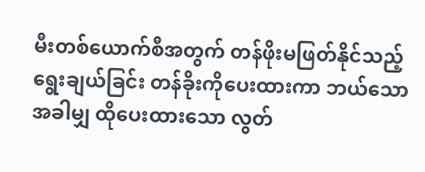မီးတစ်ယောက်စီအတွက် တန်ဖိုးမဖြတ်နိုင်သည့် ရွေးချယ်ခြင်း တန်ခိုးကိုပေးထားကာ ဘယ်သောအခါမျှ ထိုပေးထားသော လွတ်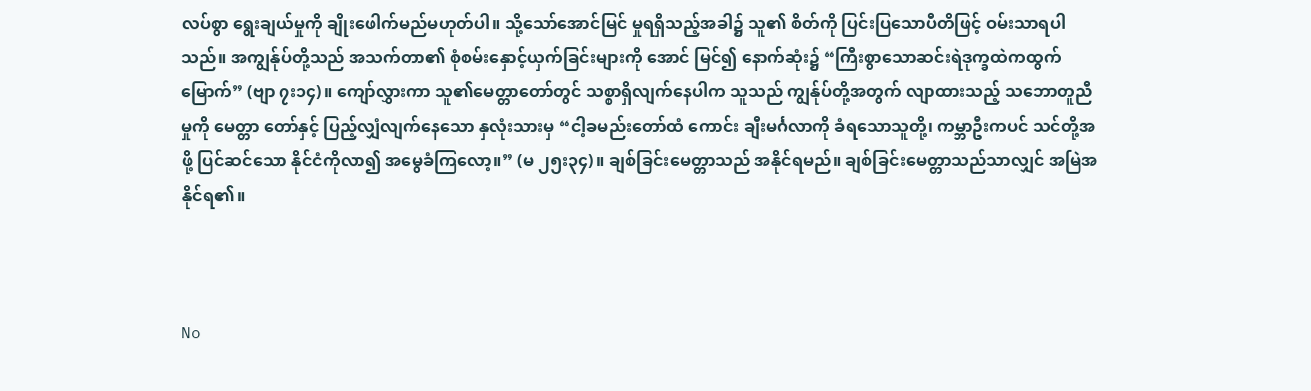လပ်စွာ ရွေးချယ်မှုကို ချိုးဖေါက်မည်မဟုတ်ပါ။ သို့သော်အောင်မြင် မှုရရှိသည့်အခါ၌ သူ၏ စိတ်ကို ပြင်းပြသောပီတိဖြင့် ဝမ်းသာရပါသည်။ အကျွန်ုပ်တို့သည် အသက်တာ၏ စုံစမ်းနှောင့်ယှက်ခြင်းများကို အောင် မြင်၍ နောက်ဆုံး၌ “ကြီးစွာသောဆင်းရဲဒုက္ခထဲကထွက်မြောက်” (ဗျာ ၇း၁၄)။ ကျော်လွှားကာ သူ၏မေတ္တာတော်တွင် သစ္စာရှိလျက်နေပါက သူသည် ကျွန်ုပ်တို့အတွက် လျာထားသည့် သဘောတူညီမှုကို မေတ္တာ တော်နှင့် ပြည့်လျှံလျက်နေသော နှလုံးသားမှ “ငါ့ခမည်းတော်ထံ ကောင်း ချီးမင်္ဂလာကို ခံရသောသူတို့၊ ကမ္ဘာဦးကပင် သင်တို့အဖို့ ပြင်ဆင်သော နိုင်ငံကိုလာ၍ အမွေခံကြလော့။” (မ ၂၅း၃၄)။ ချစ်ခြင်းမေတ္တာသည် အနိုင်ရမည်။ ချစ်ခြင်းမေတ္တာသည်သာလျှင် အမြဲအနိုင်ရ၏။



No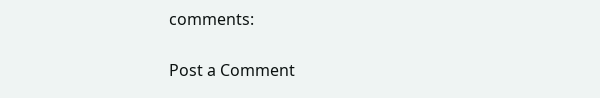comments:

Post a Comment